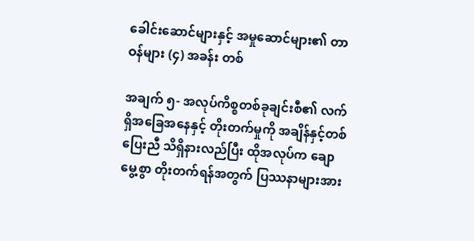ခေါင်းဆောင်များနှင့် အမှုဆောင်များ၏ တာဝန်များ (၄) အခန်း တစ်

အချက် ၅- အလုပ်ကိစ္စတစ်ခုချင်းစီ၏ လက်ရှိအခြေအနေနှင့် တိုးတက်မှုကို အချိန်နှင့်တစ်ပြေးညီ သိရှိနားလည်ပြီး ထိုအလုပ်က ချောမွေ့စွာ တိုးတက်ရန်အတွက် ပြဿနာများအား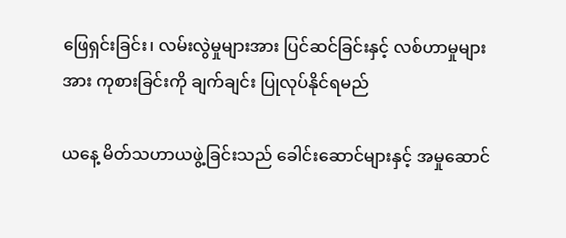ဖြေရှင်းခြင်း၊ လမ်းလွဲမှုများအား ပြင်ဆင်ခြင်းနှင့် လစ်ဟာမှုများအား ကုစားခြင်းကို ချက်ချင်း ပြုလုပ်နိုင်ရမည်

ယနေ့ မိတ်သဟာယဖွဲ့ခြင်းသည် ခေါင်းဆောင်များနှင့် အမှုဆောင်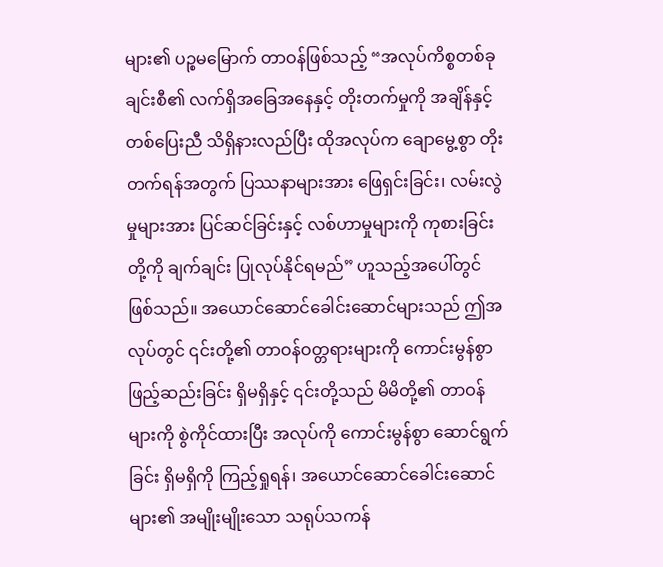များ၏ ပဉ္စမမြောက် တာဝန်ဖြစ်သည့် “အလုပ်ကိစ္စတစ်ခုချင်းစီ၏ လက်ရှိအခြေအနေနှင့် တိုးတက်မှုကို အချိန်နှင့်တစ်ပြေးညီ သိရှိနားလည်ပြီး ထိုအလုပ်က ချောမွေ့စွာ တိုးတက်ရန်အတွက် ပြဿနာများအား ဖြေရှင်းခြင်း၊ လမ်းလွဲမှုများအား ပြင်ဆင်ခြင်းနှင့် လစ်ဟာမှုများကို ကုစားခြင်းတို့ကို ချက်ချင်း ပြုလုပ်နိုင်ရမည်” ဟူသည့်အပေါ်တွင် ဖြစ်သည်။ အယောင်ဆောင်ခေါင်းဆောင်များသည် ဤအလုပ်တွင် ၎င်းတို့၏ တာဝန်ဝတ္တရားများကို ကောင်းမွန်စွာ ဖြည့်ဆည်းခြင်း ရှိမရှိနှင့် ၎င်းတို့သည် မိမိတို့၏ တာဝန်များကို စွဲကိုင်ထားပြီး အလုပ်ကို ကောင်းမွန်စွာ ဆောင်ရွက်ခြင်း ရှိမရှိကို ကြည့်ရှုရန်၊ အယောင်ဆောင်ခေါင်းဆောင်များ၏ အမျိုးမျိုးသော သရုပ်သကန်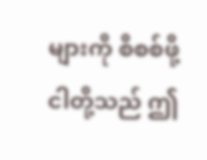များကို စိစစ်ဖို့ ငါတို့သည် ဤ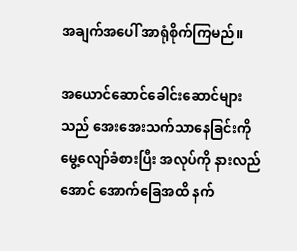အချက်အပေါ် အာရုံစိုက်ကြမည်။

အယောင်ဆောင်ခေါင်းဆောင်များသည် အေးအေးသက်သာနေခြင်းကို မွေ့လျော်ခံစားပြီး အလုပ်ကို နားလည်အောင် အောက်ခြေအထိ နက်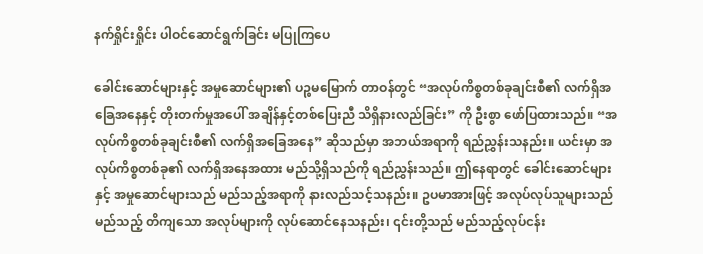နက်ရှိုင်းရှိုင်း ပါဝင်ဆောင်ရွက်ခြင်း မပြုကြပေ

ခေါင်းဆောင်များနှင့် အမှုဆောင်များ၏ ပဉ္စမမြောက် တာဝန်တွင် “အလုပ်ကိစ္စတစ်ခုချင်းစီ၏ လက်ရှိအခြေအနေနှင့် တိုးတက်မှုအပေါ် အချိန်နှင့်တစ်ပြေးညီ သိရှိနားလည်ခြင်း” ကို ဦးစွာ ဖော်ပြထားသည်။ “အလုပ်ကိစ္စတစ်ခုချင်းစီ၏ လက်ရှိအခြေအနေ” ဆိုသည်မှာ အဘယ်အရာကို ရည်ညွှန်းသနည်း။ ယင်းမှာ အလုပ်ကိစ္စတစ်ခု၏ လက်ရှိအနေအထား မည်သို့ရှိသည်ကို ရည်ညွှန်းသည်။ ဤနေရာတွင် ခေါင်းဆောင်များနှင့် အမှုဆောင်များသည် မည်သည့်အရာကို နားလည်သင့်သနည်း။ ဥပမာအားဖြင့် အလုပ်လုပ်သူများသည် မည်သည့် တိကျသော အလုပ်များကို လုပ်ဆောင်နေသနည်း၊ ၎င်းတို့သည် မည်သည့်လုပ်ငန်း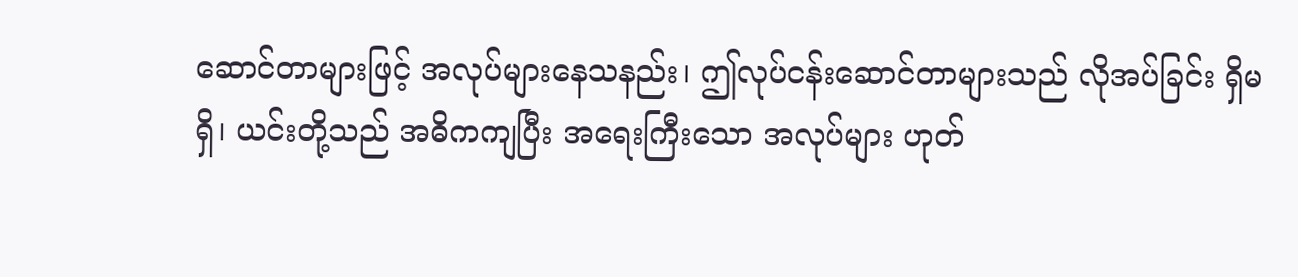ဆောင်တာများဖြင့် အလုပ်များနေသနည်း၊ ဤလုပ်ငန်းဆောင်တာများသည် လိုအပ်ခြင်း ရှိမရှိ၊ ယင်းတို့သည် အဓိကကျပြီး အရေးကြီးသော အလုပ်များ ဟုတ်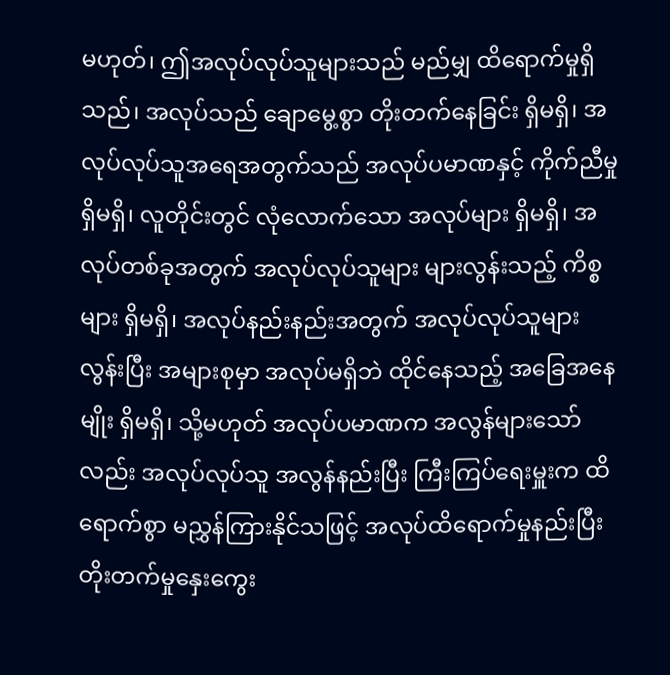မဟုတ်၊ ဤအလုပ်လုပ်သူများသည် မည်မျှ ထိရောက်မှုရှိသည်၊ အလုပ်သည် ချောမွေ့စွာ တိုးတက်နေခြင်း ရှိမရှိ၊ အလုပ်လုပ်သူအရေအတွက်သည် အလုပ်ပမာဏနှင့် ကိုက်ညီမှု ရှိမရှိ၊ လူတိုင်းတွင် လုံလောက်သော အလုပ်များ ရှိမရှိ၊ အလုပ်တစ်ခုအတွက် အလုပ်လုပ်သူများ များလွန်းသည့် ကိစ္စများ ရှိမရှိ၊ အလုပ်နည်းနည်းအတွက် အလုပ်လုပ်သူများလွန်းပြီး အများစုမှာ အလုပ်မရှိဘဲ ထိုင်နေသည့် အခြေအနေမျိုး ရှိမရှိ၊ သို့မဟုတ် အလုပ်ပမာဏက အလွန်များသော်လည်း အလုပ်လုပ်သူ အလွန်နည်းပြီး ကြီးကြပ်ရေးမှူးက ထိရောက်စွာ မညွှန်ကြားနိုင်သဖြင့် အလုပ်ထိရောက်မှုနည်းပြီး တိုးတက်မှုနှေးကွေး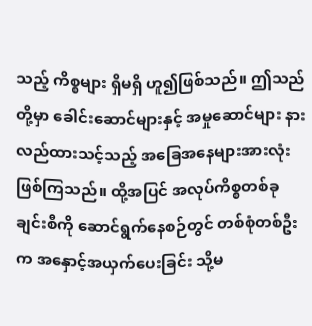သည့် ကိစ္စများ ရှိမရှိ ဟူ၍ဖြစ်သည်။ ဤသည်တို့မှာ ခေါင်းဆောင်များနှင့် အမှုဆောင်များ နားလည်ထားသင့်သည့် အခြေအနေများအားလုံး ဖြစ်ကြသည်။ ထို့အပြင် အလုပ်ကိစ္စတစ်ခုချင်းစီကို ဆောင်ရွက်နေစဉ်တွင် တစ်စုံတစ်ဦးက အနှောင့်အယှက်ပေးခြင်း သို့မ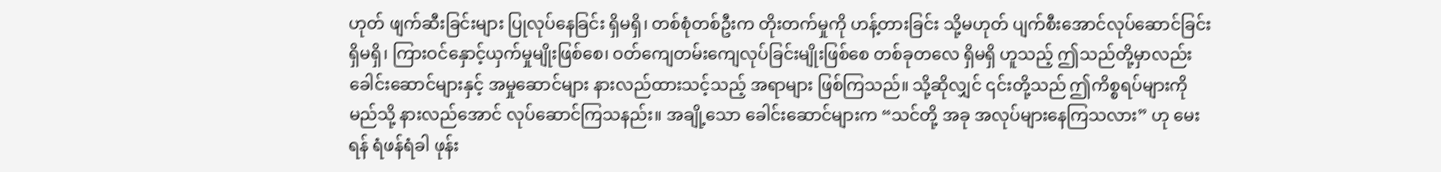ဟုတ် ဖျက်ဆီးခြင်းများ ပြုလုပ်နေခြင်း ရှိမရှိ၊ တစ်စုံတစ်ဦးက တိုးတက်မှုကို ဟန့်တားခြင်း သို့မဟုတ် ပျက်စီးအောင်လုပ်ဆောင်ခြင်း ရှိမရှိ၊ ကြားဝင်နှောင့်ယှက်မှုမျိုးဖြစ်စေ၊ ဝတ်ကျေတမ်းကျေလုပ်ခြင်းမျိုးဖြစ်စေ တစ်ခုတလေ ရှိမရှိ ဟူသည့် ဤသည်တို့မှာလည်း ခေါင်းဆောင်များနှင့် အမှုဆောင်များ နားလည်ထားသင့်သည့် အရာများ ဖြစ်ကြသည်။ သို့ဆိုလျှင် ၎င်းတို့သည် ဤကိစ္စရပ်များကို မည်သို့ နားလည်အောင် လုပ်ဆောင်ကြသနည်း။ အချို့သော ခေါင်းဆောင်များက “သင်တို့ အခု အလုပ်များနေကြသလား” ဟု မေးရန် ရံဖန်ရံခါ ဖုန်း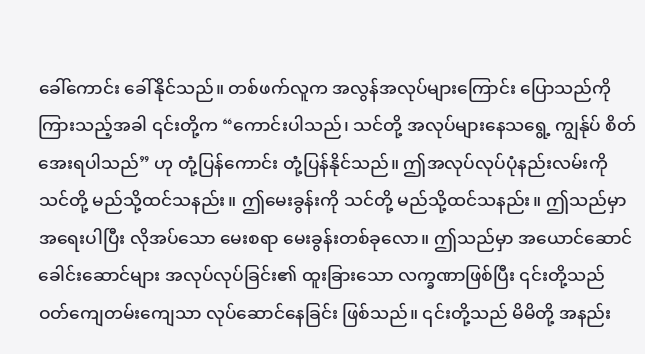ခေါ်ကောင်း ခေါ်နိုင်သည်။ တစ်ဖက်လူက အလွန်အလုပ်များကြောင်း ပြောသည်ကို ကြားသည့်အခါ ၎င်းတို့က “ကောင်းပါသည်၊ သင်တို့ အလုပ်များနေသရွေ့ ကျွန်ုပ် စိတ်အေးရပါသည်” ဟု တုံ့ပြန်ကောင်း တုံ့ပြန်နိုင်သည်။ ဤအလုပ်လုပ်ပုံနည်းလမ်းကို သင်တို့ မည်သို့ထင်သနည်း။ ဤမေးခွန်းကို သင်တို့ မည်သို့ထင်သနည်း။ ဤသည်မှာ အရေးပါပြီး လိုအပ်သော မေးစရာ မေးခွန်းတစ်ခုလော။ ဤသည်မှာ အယောင်ဆောင်ခေါင်းဆောင်များ အလုပ်လုပ်ခြင်း၏ ထူးခြားသော လက္ခဏာဖြစ်ပြီး ၎င်းတို့သည် ဝတ်ကျေတမ်းကျေသာ လုပ်ဆောင်နေခြင်း ဖြစ်သည်။ ၎င်းတို့သည် မိမိတို့ အနည်း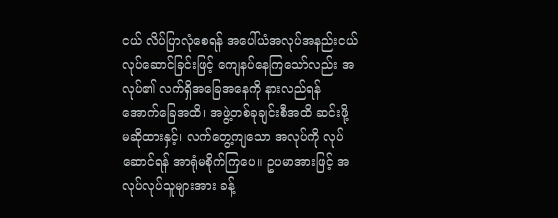ငယ် လိပ်ပြာလုံစေရန် အပေါ်ယံအလုပ်အနည်းငယ် လုပ်ဆောင်ခြင်းဖြင့် ကျေနပ်နေကြသော်လည်း အလုပ်၏ လက်ရှိအခြေအနေကို နားလည်ရန် အောက်ခြေအထိ၊ အဖွဲ့တစ်ခုချင်းစီအထိ ဆင်းဖို့ မဆိုထားနှင့်၊ လက်တွေ့ကျသော အလုပ်ကို လုပ်ဆောင်ရန် အာရုံမစိုက်ကြပေ။ ဥပမာအားဖြင့် အလုပ်လုပ်သူများအား ခန့်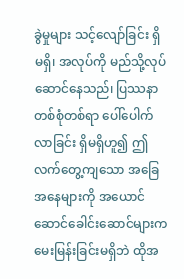ခွဲမှုများ သင့်လျော်ခြင်း ရှိမရှိ၊ အလုပ်ကို မည်သို့လုပ်ဆောင်နေသည်၊ ပြဿနာတစ်စုံတစ်ရာ ပေါ်ပေါက်လာခြင်း ရှိမရှိဟူ၍ ဤလက်တွေ့ကျသော အခြေအနေများကို အယောင်ဆောင်ခေါင်းဆောင်များက မေးမြန်းခြင်းမရှိဘဲ ထိုအ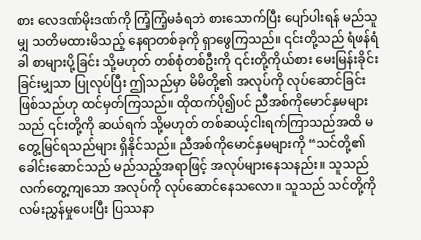စား လေဒဏ်မိုးဒဏ်ကို ကြံ့ကြံ့မခံရဘဲ စားသောက်ပြီး ပျော်ပါးရန် မည်သူမျှ သတိမထားမိသည့် နေရာတစ်ခုကို ရှာဖွေကြသည်။ ၎င်းတို့သည် ရံဖန်ရံခါ စာများပို့ခြင်း သို့မဟုတ် တစ်စုံတစ်ဦးကို ၎င်းတို့ကိုယ်စား မေးမြန်းခိုင်းခြင်းမျှသာ ပြုလုပ်ပြီး ဤသည်မှာ မိမိတို့၏ အလုပ်ကို လုပ်ဆောင်ခြင်းဖြစ်သည်ဟု ထင်မှတ်ကြသည်။ ထိုထက်ပို၍ပင် ညီအစ်ကိုမောင်နှမများသည် ၎င်းတို့ကို ဆယ်ရက် သို့မဟုတ် တစ်ဆယ့်ငါးရက်ကြာသည်အထိ မတွေ့မြင်ရသည်များ ရှိနိုင်သည်။ ညီအစ်ကိုမောင်နှမများကို “သင်တို့၏ ခေါင်းဆောင်သည် မည်သည့်အရာဖြင့် အလုပ်များနေသနည်း။ သူသည် လက်တွေ့ကျသော အလုပ်ကို လုပ်ဆောင်နေသလော။ သူသည် သင်တို့ကို လမ်းညွှန်မှုပေးပြီး ပြဿနာ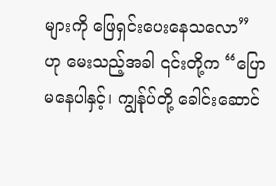များကို ဖြေရှင်းပေးနေသလော” ဟု မေးသည့်အခါ ၎င်းတို့က “ပြောမနေပါနှင့်၊ ကျွန်ုပ်တို့ ခေါင်းဆောင်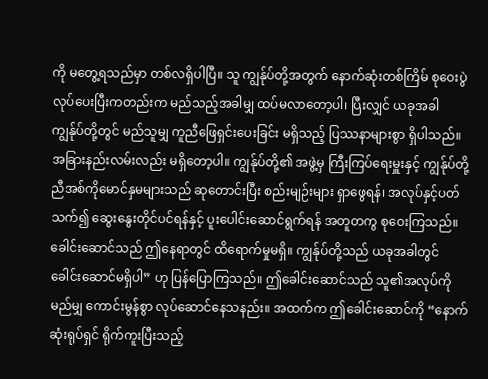ကို မတွေ့ရသည်မှာ တစ်လရှိပါပြီ။ သူ ကျွန်ုပ်တို့အတွက် နောက်ဆုံးတစ်ကြိမ် စုဝေးပွဲလုပ်ပေးပြီးကတည်းက မည်သည့်အခါမျှ ထပ်မလာတော့ပါ၊ ပြီးလျှင် ယခုအခါ ကျွန်ုပ်တို့တွင် မည်သူမျှ ကူညီဖြေရှင်းပေးခြင်း မရှိသည့် ပြဿနာများစွာ ရှိပါသည်။ အခြားနည်းလမ်းလည်း မရှိတော့ပါ။ ကျွန်ုပ်တို့၏ အဖွဲ့မှ ကြီးကြပ်ရေးမှူးနှင့် ကျွန်ုပ်တို့ ညီအစ်ကိုမောင်နှမများသည် ဆုတောင်းပြီး စည်းမျဉ်းများ ရှာဖွေရန်၊ အလုပ်နှင့်ပတ်သက်၍ ဆွေးနွေးတိုင်ပင်ရန်နှင့် ပူးပေါင်းဆောင်ရွက်ရန် အတူတကွ စုဝေးကြသည်။ ခေါင်းဆောင်သည် ဤနေရာတွင် ထိရောက်မှုမရှိ။ ကျွန်ုပ်တို့သည် ယခုအခါတွင် ခေါင်းဆောင်မရှိပါ” ဟု ပြန်ပြောကြသည်။ ဤခေါင်းဆောင်သည် သူ၏အလုပ်ကို မည်မျှ ကောင်းမွန်စွာ လုပ်ဆောင်နေသနည်း။ အထက်က ဤခေါင်းဆောင်ကို “နောက်ဆုံးရုပ်ရှင် ရိုက်ကူးပြီးသည့်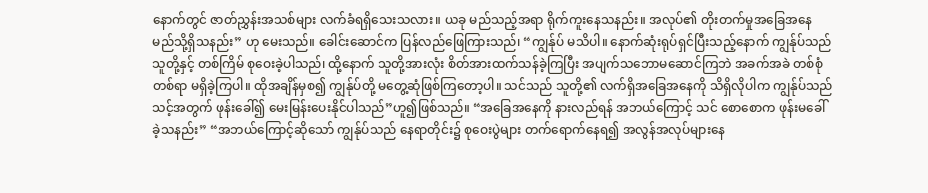နောက်တွင် ဇာတ်ညွှန်းအသစ်များ လက်ခံရရှိသေးသလား။ ယခု မည်သည့်အရာ ရိုက်ကူးနေသနည်း။ အလုပ်၏ တိုးတက်မှုအခြေအနေ မည်သို့ရှိသနည်း” ဟု မေးသည်။ ခေါင်းဆောင်က ပြန်လည်ဖြေကြားသည်၊ “ကျွန်ုပ် မသိပါ။ နောက်ဆုံးရုပ်ရှင်ပြီးသည့်နောက် ကျွန်ုပ်သည် သူတို့နှင့် တစ်ကြိမ် စုဝေးခဲ့ပါသည်၊ ထို့နောက် သူတို့အားလုံး စိတ်အားထက်သန်ခဲ့ကြပြီး အပျက်သဘောမဆောင်ကြဘဲ အခက်အခဲ တစ်စုံတစ်ရာ မရှိခဲ့ကြပါ။ ထိုအချိန်မှစ၍ ကျွန်ုပ်တို့ မတွေ့ဆုံဖြစ်ကြတော့ပါ။ သင်သည် သူတို့၏ လက်ရှိအခြေအနေကို သိရှိလိုပါက ကျွန်ုပ်သည် သင့်အတွက် ဖုန်းခေါ်၍ မေးမြန်းပေးနိုင်ပါသည်”ဟူ၍ဖြစ်သည်။ “အခြေအနေကို နားလည်ရန် အဘယ်ကြောင့် သင် စောစောက ဖုန်းမခေါ်ခဲ့သနည်း” “အဘယ်ကြောင့်ဆိုသော် ကျွန်ုပ်သည် နေရာတိုင်း၌ စုဝေးပွဲများ တက်ရောက်နေရ၍ အလွန်အလုပ်များနေ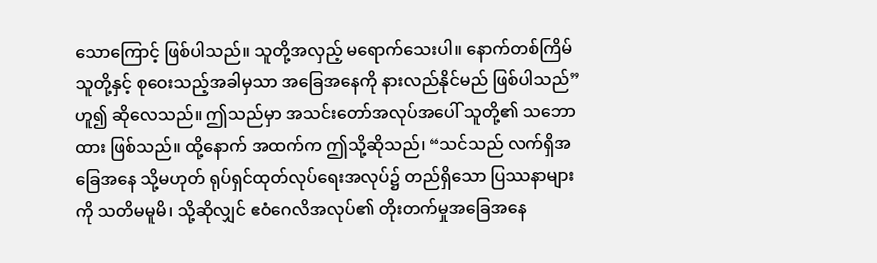သောကြောင့် ဖြစ်ပါသည်။ သူတို့အလှည့် မရောက်သေးပါ။ နောက်တစ်ကြိမ် သူတို့နှင့် စုဝေးသည့်အခါမှသာ အခြေအနေကို နားလည်နိုင်မည် ဖြစ်ပါသည်”ဟူ၍ ဆိုလေသည်။ ဤသည်မှာ အသင်းတော်အလုပ်အပေါ် သူတို့၏ သဘောထား ဖြစ်သည်။ ထို့နောက် အထက်က ဤသို့ဆိုသည်၊ “သင်သည် လက်ရှိအခြေအနေ သို့မဟုတ် ရုပ်ရှင်ထုတ်လုပ်ရေးအလုပ်၌ တည်ရှိသော ပြဿနာများကို သတိမမူမိ၊ သို့ဆိုလျှင် ဧဝံဂေလိအလုပ်၏ တိုးတက်မှုအခြေအနေ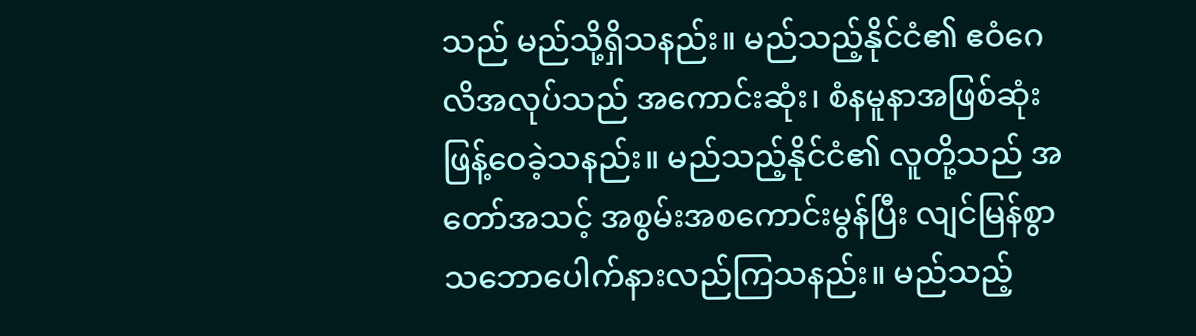သည် မည်သို့ရှိသနည်း။ မည်သည့်နိုင်ငံ၏ ဧဝံဂေလိအလုပ်သည် အကောင်းဆုံး၊ စံနမူနာအဖြစ်ဆုံး ဖြန့်ဝေခဲ့သနည်း။ မည်သည့်နိုင်ငံ၏ လူတို့သည် အတော်အသင့် အစွမ်းအစကောင်းမွန်ပြီး လျင်မြန်စွာ သဘောပေါက်နားလည်ကြသနည်း။ မည်သည့်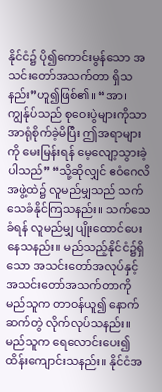နိုင်ငံ၌ ပို၍ကောင်းမွန်သော အသင်းတော်အသက်တာ ရှိသနည်း”ဟူ၍ဖြစ်၏။ “အာ၊ ကျွန်ုပ်သည် စုဝေးပွဲများကိုသာ အာရုံစိုက်ခဲ့မိပြီး ဤအရာများကို မေးမြန်းရန် မေ့လျော့သွားခဲ့ပါသည်” “သို့ဆိုလျှင် ဧဝံဂေလိအဖွဲ့ထဲ၌ လူမည်မျှသည် သက်သေခံနိုင်ကြသနည်း။ သက်သေခံရန် လူမည်မျှ ပျိုးထောင်ပေးနေသနည်း။ မည်သည့်နိုင်ငံ၌ရှိသော အသင်းတော်အလုပ်နှင့် အသင်းတော်အသက်တာကို မည်သူက တာဝန်ယူ၍ နောက်ဆက်တွဲ လိုက်လုပ်သနည်း။ မည်သူက ရေလောင်းပေး၍ ထိန်းကျောင်းသနည်း။ နိုင်ငံအ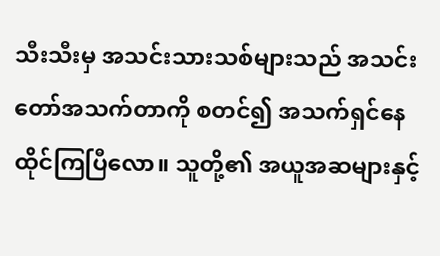သီးသီးမှ အသင်းသားသစ်များသည် အသင်းတော်အသက်တာကို စတင်၍ အသက်ရှင်နေထိုင်ကြပြီလော။ သူတို့၏ အယူအဆများနှင့်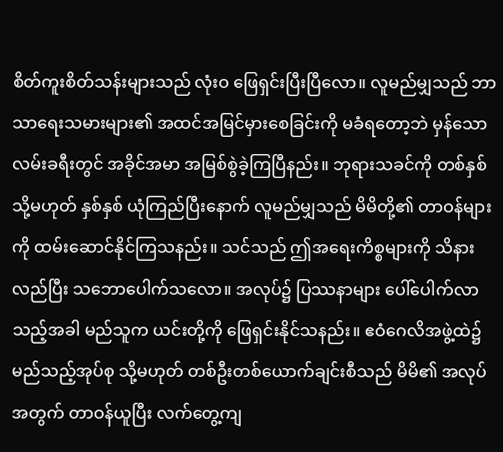စိတ်ကူးစိတ်သန်းများသည် လုံးဝ ဖြေရှင်းပြီးပြီလော။ လူမည်မျှသည် ဘာသာရေးသမားများ၏ အထင်အမြင်မှားစေခြင်းကို မခံရတော့ဘဲ မှန်သောလမ်းခရီးတွင် အခိုင်အမာ အမြစ်စွဲခဲ့ကြပြီနည်း။ ဘုရားသခင်ကို တစ်နှစ် သို့မဟုတ် နှစ်နှစ် ယုံကြည်ပြီးနောက် လူမည်မျှသည် မိမိတို့၏ တာဝန်များကို ထမ်းဆောင်နိုင်ကြသနည်း။ သင်သည် ဤအရေးကိစ္စများကို သိနားလည်ပြီး သဘောပေါက်သလော။ အလုပ်၌ ပြဿနာများ ပေါ်ပေါက်လာသည့်အခါ မည်သူက ယင်းတို့ကို ဖြေရှင်းနိုင်သနည်း။ ဧဝံဂေလိအဖွဲ့ထဲ၌ မည်သည့်အုပ်စု သို့မဟုတ် တစ်ဦးတစ်ယောက်ချင်းစီသည် မိမိ၏ အလုပ်အတွက် တာဝန်ယူပြီး လက်တွေ့ကျ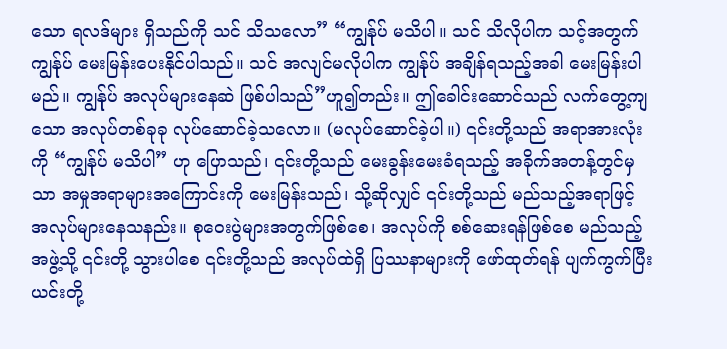သော ရလဒ်များ ရှိသည်ကို သင် သိသလော” “ကျွန်ုပ် မသိပါ။ သင် သိလိုပါက သင့်အတွက် ကျွန်ုပ် မေးမြန်းပေးနိုင်ပါသည်။ သင် အလျင်မလိုပါက ကျွန်ုပ် အချိန်ရသည့်အခါ မေးမြန်းပါမည်။ ကျွန်ုပ် အလုပ်များနေဆဲ ဖြစ်ပါသည်”ဟူ၍တည်း။ ဤခေါင်းဆောင်သည် လက်တွေ့ကျသော အလုပ်တစ်ခုခု လုပ်ဆောင်ခဲ့သလော။ (မလုပ်ဆောင်ခဲ့ပါ။) ၎င်းတို့သည် အရာအားလုံးကို “ကျွန်ုပ် မသိပါ” ဟု ပြောသည်၊ ၎င်းတို့သည် မေးခွန်းမေးခံရသည့် အခိုက်အတန့်တွင်မှသာ အမှုအရာများအကြောင်းကို မေးမြန်းသည်၊ သို့ဆိုလျှင် ၎င်းတို့သည် မည်သည့်အရာဖြင့် အလုပ်များနေသနည်း။ စုဝေးပွဲများအတွက်ဖြစ်စေ၊ အလုပ်ကို စစ်ဆေးရန်ဖြစ်စေ မည်သည့်အဖွဲ့သို့ ၎င်းတို့ သွားပါစေ ၎င်းတို့သည် အလုပ်ထဲရှိ ပြဿနာများကို ဖော်ထုတ်ရန် ပျက်ကွက်ပြီး ယင်းတို့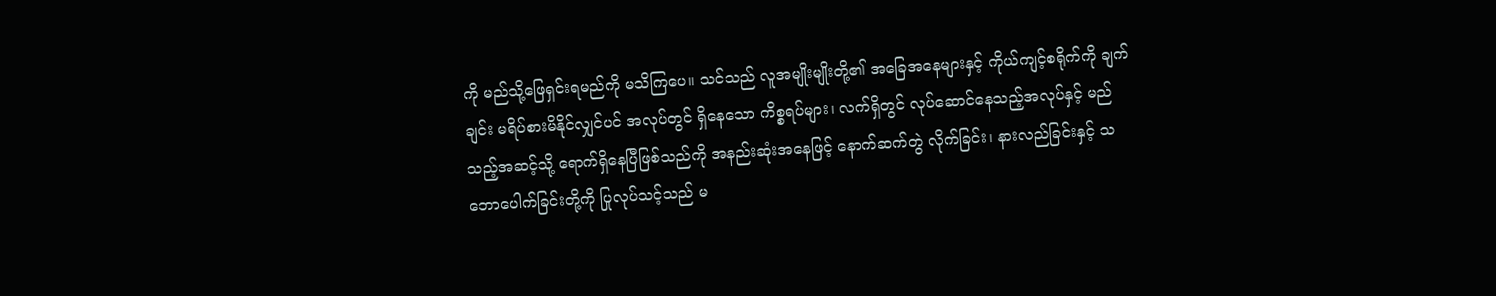ကို မည်သို့ဖြေရှင်းရမည်ကို မသိကြပေ။ သင်သည် လူအမျိုးမျိုးတို့၏ အခြေအနေများနှင့် ကိုယ်ကျင့်စရိုက်ကို ချက်ချင်း မရိပ်စားမိနိုင်လျှင်ပင် အလုပ်တွင် ရှိနေသော ကိစ္စရပ်များ၊ လက်ရှိတွင် လုပ်ဆောင်နေသည့်အလုပ်နှင့် မည်သည့်အဆင့်သို့ ရောက်ရှိနေပြီဖြစ်သည်ကို အနည်းဆုံးအနေဖြင့် နောက်ဆက်တွဲ လိုက်ခြင်း၊ နားလည်ခြင်းနှင့် သဘောပေါက်ခြင်းတို့ကို ပြုလုပ်သင့်သည် မ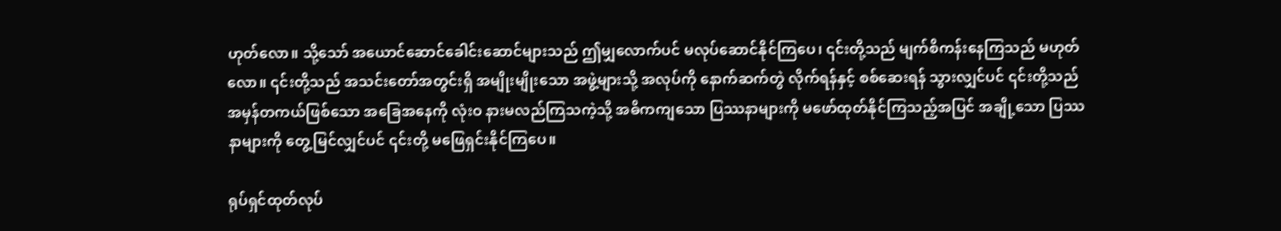ဟုတ်လော။ သို့သော် အယောင်ဆောင်ခေါင်းဆောင်များသည် ဤမျှလောက်ပင် မလုပ်ဆောင်နိုင်ကြပေ၊ ၎င်းတို့သည် မျက်စိကန်းနေကြသည် မဟုတ်လော။ ၎င်းတို့သည် အသင်းတော်အတွင်းရှိ အမျိုးမျိုးသော အဖွဲ့များသို့ အလုပ်ကို နောက်ဆက်တွဲ လိုက်ရန်နှင့် စစ်ဆေးရန် သွားလျှင်ပင် ၎င်းတို့သည် အမှန်တကယ်ဖြစ်သော အခြေအနေကို လုံးဝ နားမလည်ကြသကဲ့သို့ အဓိကကျသော ပြဿနာများကို မဖော်ထုတ်နိုင်ကြသည့်အပြင် အချို့သော ပြဿနာများကို တွေ့မြင်လျှင်ပင် ၎င်းတို့ မဖြေရှင်းနိုင်ကြပေ။

ရုပ်ရှင်ထုတ်လုပ်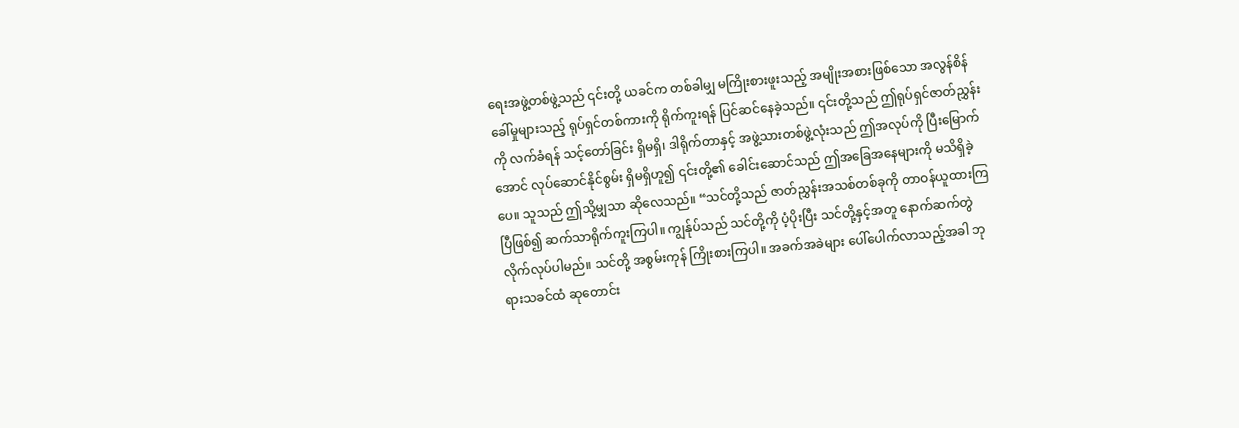ရေးအဖွဲ့တစ်ဖွဲ့သည် ၎င်းတို့ ယခင်က တစ်ခါမျှ မကြိုးစားဖူးသည့် အမျိုးအစားဖြစ်သော အလွန်စိန်ခေါ်မှုများသည့် ရုပ်ရှင်တစ်ကားကို ရိုက်ကူးရန် ပြင်ဆင်နေခဲ့သည်။ ၎င်းတို့သည် ဤရုပ်ရှင်ဇာတ်ညွှန်းကို လက်ခံရန် သင့်တော်ခြင်း ရှိမရှိ၊ ဒါရိုက်တာနှင့် အဖွဲ့သားတစ်ဖွဲ့လုံးသည် ဤအလုပ်ကို ပြီးမြောက်အောင် လုပ်ဆောင်နိုင်စွမ်း ရှိမရှိဟူ၍ ၎င်းတို့၏ ခေါင်းဆောင်သည် ဤအခြေအနေများကို မသိရှိခဲ့ပေ။ သူသည် ဤသို့မျှသာ ဆိုလေသည်။ “သင်တို့သည် ဇာတ်ညွှန်းအသစ်တစ်ခုကို တာဝန်ယူထားကြပြီဖြစ်၍ ဆက်သာရိုက်ကူးကြပါ။ ကျွန်ုပ်သည် သင်တို့ကို ပံ့ပိုးပြီး သင်တို့နှင့်အတူ နောက်ဆက်တွဲ လိုက်လုပ်ပါမည်။ သင်တို့ အစွမ်းကုန် ကြိုးစားကြပါ။ အခက်အခဲများ ပေါ်ပေါက်လာသည့်အခါ ဘုရားသခင်ထံ ဆုတောင်း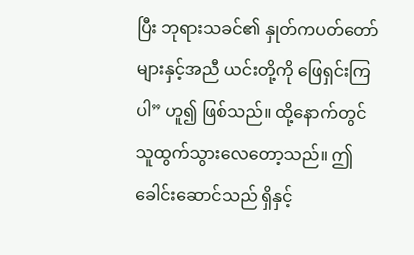ပြီး ဘုရားသခင်၏ နှုတ်ကပတ်တော်များနှင့်အညီ ယင်းတို့ကို ဖြေရှင်းကြပါ” ဟူ၍ ဖြစ်သည်။ ထို့နောက်တွင် သူထွက်သွားလေတော့သည်။ ဤခေါင်းဆောင်သည် ရှိနှင့်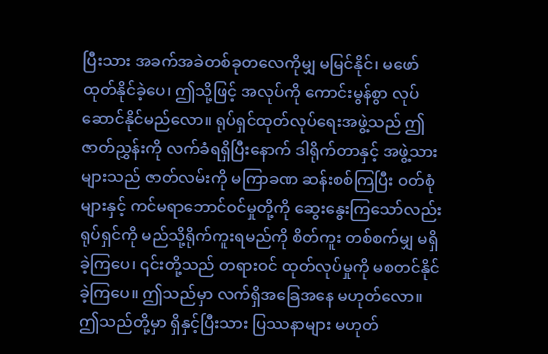ပြီးသား အခက်အခဲတစ်ခုတလေကိုမျှ မမြင်နိုင်၊ မဖော်ထုတ်နိုင်ခဲ့ပေ၊ ဤသို့ဖြင့် အလုပ်ကို ကောင်းမွန်စွာ လုပ်ဆောင်နိုင်မည်လော။ ရုပ်ရှင်ထုတ်လုပ်ရေးအဖွဲ့သည် ဤဇာတ်ညွှန်းကို လက်ခံရရှိပြီးနောက် ဒါရိုက်တာနှင့် အဖွဲ့သားများသည် ဇာတ်လမ်းကို မကြာခဏ ဆန်းစစ်ကြပြီး ဝတ်စုံများနှင့် ကင်မရာဘောင်ဝင်မှုတို့ကို ဆွေးနွေးကြသော်လည်း ရုပ်ရှင်ကို မည်သို့ရိုက်ကူးရမည်ကို စိတ်ကူး တစ်စက်မျှ မရှိခဲ့ကြပေ၊ ၎င်းတို့သည် တရားဝင် ထုတ်လုပ်မှုကို မစတင်နိုင်ခဲ့ကြပေ။ ဤသည်မှာ လက်ရှိအခြေအနေ မဟုတ်လော။ ဤသည်တို့မှာ ရှိနှင့်ပြီးသား ပြဿနာများ မဟုတ်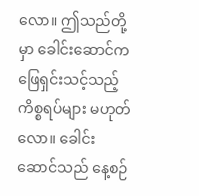လော။ ဤသည်တို့မှာ ခေါင်းဆောင်က ဖြေရှင်းသင့်သည့် ကိစ္စရပ်များ မဟုတ်လော။ ခေါင်းဆောင်သည် နေ့စဉ်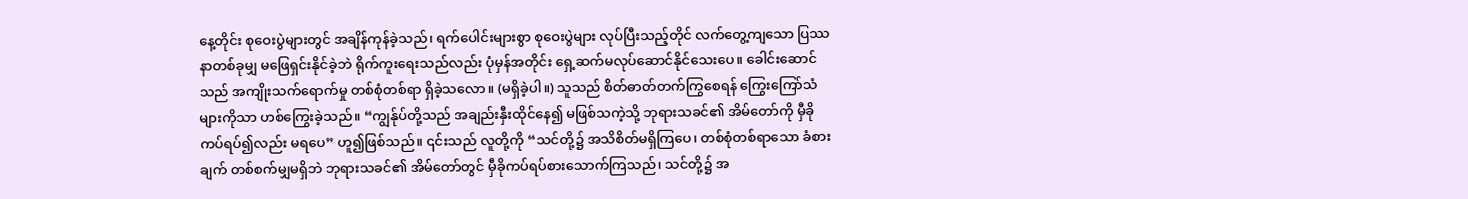နေ့တိုင်း စုဝေးပွဲများတွင် အချိန်ကုန်ခဲ့သည်၊ ရက်ပေါင်းများစွာ စုဝေးပွဲများ လုပ်ပြီးသည့်တိုင် လက်တွေ့ကျသော ပြဿနာတစ်ခုမျှ မဖြေရှင်းနိုင်ခဲ့ဘဲ ရိုက်ကူးရေးသည်လည်း ပုံမှန်အတိုင်း ရှေ့ဆက်မလုပ်ဆောင်နိုင်သေးပေ။ ခေါင်းဆောင်သည် အကျိုးသက်ရောက်မှု တစ်စုံတစ်ရာ ရှိခဲ့သလော။ (မရှိခဲ့ပါ။) သူသည် စိတ်ဓာတ်တက်ကြွစေရန် ကြွေးကြော်သံများကိုသာ ဟစ်ကြွေးခဲ့သည်။ “ကျွန်ုပ်တို့သည် အချည်းနှီးထိုင်နေ၍ မဖြစ်သကဲ့သို့ ဘုရားသခင်၏ အိမ်တော်ကို မှီခိုကပ်ရပ်၍လည်း မရပေ” ဟူ၍ဖြစ်သည်။ ၎င်းသည် လူတို့ကို “သင်တို့၌ အသိစိတ်မရှိကြပေ၊ တစ်စုံတစ်ရာသော ခံစားချက် တစ်စက်မျှမရှိဘဲ ဘုရားသခင်၏ အိမ်တော်တွင် မှီခိုကပ်ရပ်စားသောက်ကြသည်၊ သင်တို့၌ အ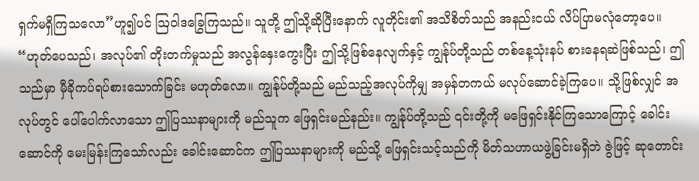ရှက်မရှိကြသလော”ဟူ၍ပင် ဩဝါဒခြွေကြသည်။ သူတို့ ဤသို့ဆိုပြီးနောက် လူတိုင်း၏ အသိစိတ်သည် အနည်းငယ် လိပ်ပြာမလုံတော့ပေ။ “ဟုတ်ပေသည်၊ အလုပ်၏ တိုးတက်မှုသည် အလွန်နှေးကွေးပြီး ဤသို့ဖြစ်နေလျက်နှင့် ကျွန်ုပ်တို့သည် တစ်နေ့သုံးနပ် စားနေရဆဲဖြစ်သည်၊ ဤသည်မှာ မှီခိုကပ်ရပ်စားသောက်ခြင်း မဟုတ်လော။ ကျွန်ုပ်တို့သည် မည်သည့်အလုပ်ကိုမျှ အမှန်တကယ် မလုပ်ဆောင်ခဲ့ကြပေ။ သို့ဖြစ်လျှင် အလုပ်တွင် ပေါ်ပေါက်လာသော ဤပြဿနာများကို မည်သူက ဖြေရှင်းမည်နည်း။ ကျွန်ုပ်တို့သည် ၎င်းတို့ကို မဖြေရှင်းနိုင်ကြသောကြောင့် ခေါင်းဆောင်ကို မေးမြန်းကြသော်လည်း ခေါင်းဆောင်က ဤပြဿနာများကို မည်သို့ ဖြေရှင်းသင့်သည်ကို မိတ်သဟာယဖွဲ့ခြင်းမရှိဘဲ ဇွဲဖြင့် ဆုတောင်း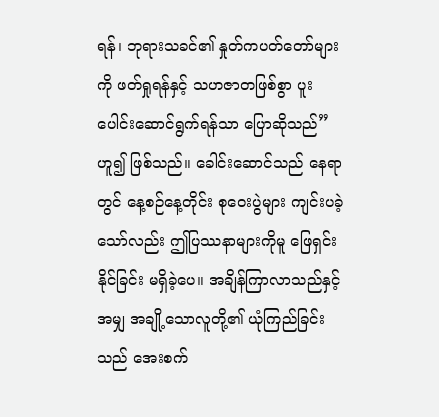ရန်၊ ဘုရားသခင်၏ နှုတ်ကပတ်တော်များကို ဖတ်ရှုရန်နှင့် သဟဇာတဖြစ်စွာ ပူးပေါင်းဆောင်ရွက်ရန်သာ ပြောဆိုသည်” ဟူ၍ ဖြစ်သည်။ ခေါင်းဆောင်သည် နေရာတွင် နေ့စဉ်နေ့တိုင်း စုဝေးပွဲများ ကျင်းပခဲ့သော်လည်း ဤပြဿနာများကိုမူ ဖြေရှင်းနိုင်ခြင်း မရှိခဲ့ပေ။ အချိန်ကြာလာသည်နှင့်အမျှ အချို့သောလူတို့၏ ယုံကြည်ခြင်းသည် အေးစက်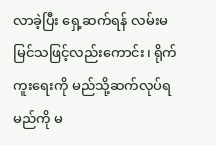လာခဲ့ပြီး ရှေ့ဆက်ရန် လမ်းမမြင်သဖြင့်လည်းကောင်း၊ ရိုက်ကူးရေးကို မည်သို့ဆက်လုပ်ရမည်ကို မ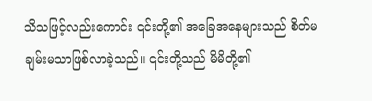သိသဖြင့်လည်းကောင်း ၎င်းတို့၏ အခြေအနေများသည် စိတ်မချမ်းမသာဖြစ်လာခဲ့သည်။ ၎င်းတို့သည် မိမိတို့၏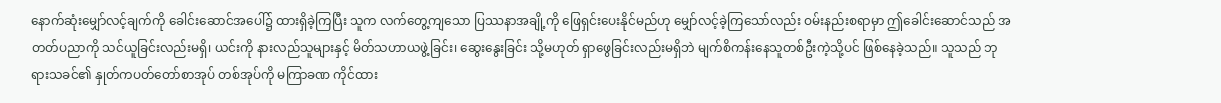နောက်ဆုံးမျှော်လင့်ချက်ကို ခေါင်းဆောင်အပေါ်၌ ထားရှိခဲ့ကြပြီး သူက လက်တွေ့ကျသော ပြဿနာအချို့ကို ဖြေရှင်းပေးနိုင်မည်ဟု မျှော်လင့်ခဲ့ကြသော်လည်း ဝမ်းနည်းစရာမှာ ဤခေါင်းဆောင်သည် အတတ်ပညာကို သင်ယူခြင်းလည်းမရှိ၊ ယင်းကို နားလည်သူများနှင့် မိတ်သဟာယဖွဲ့ခြင်း၊ ဆွေးနွေးခြင်း သို့မဟုတ် ရှာဖွေခြင်းလည်းမရှိဘဲ မျက်စိကန်းနေသူတစ်ဦးကဲ့သို့ပင် ဖြစ်နေခဲ့သည်။ သူသည် ဘုရားသခင်၏ နှုတ်ကပတ်တော်စာအုပ် တစ်အုပ်ကို မကြာခဏ ကိုင်ထား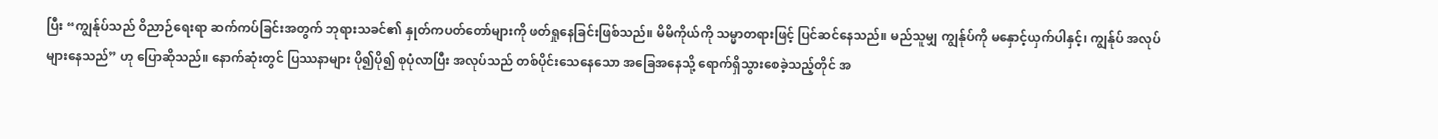ပြီး “ကျွန်ုပ်သည် ဝိညာဉ်ရေးရာ ဆက်ကပ်ခြင်းအတွက် ဘုရားသခင်၏ နှုတ်ကပတ်တော်များကို ဖတ်ရှုနေခြင်းဖြစ်သည်။ မိမိကိုယ်ကို သမ္မာတရားဖြင့် ပြင်ဆင်နေသည်။ မည်သူမျှ ကျွန်ုပ်ကို မနှောင့်ယှက်ပါနှင့်၊ ကျွန်ုပ် အလုပ်များနေသည်” ဟု ပြောဆိုသည်။ နောက်ဆုံးတွင် ပြဿနာများ ပို၍ပို၍ စုပုံလာပြီး အလုပ်သည် တစ်ပိုင်းသေနေသော အခြေအနေသို့ ရောက်ရှိသွားစေခဲ့သည့်တိုင် အ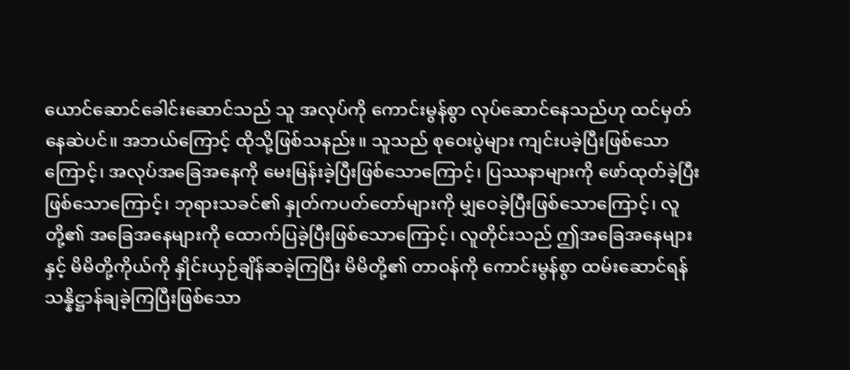ယောင်ဆောင်ခေါင်းဆောင်သည် သူ အလုပ်ကို ကောင်းမွန်စွာ လုပ်ဆောင်နေသည်ဟု ထင်မှတ်နေဆဲပင်။ အဘယ်ကြောင့် ထိုသို့ဖြစ်သနည်း။ သူသည် စုဝေးပွဲများ ကျင်းပခဲ့ပြီးဖြစ်သောကြောင့်၊ အလုပ်အခြေအနေကို မေးမြန်းခဲ့ပြီးဖြစ်သောကြောင့်၊ ပြဿနာများကို ဖော်ထုတ်ခဲ့ပြီးဖြစ်သောကြောင့်၊ ဘုရားသခင်၏ နှုတ်ကပတ်တော်များကို မျှဝေခဲ့ပြီးဖြစ်သောကြောင့်၊ လူတို့၏ အခြေအနေများကို ထောက်ပြခဲ့ပြီးဖြစ်သောကြောင့်၊ လူတိုင်းသည် ဤအခြေအနေများနှင့် မိမိတို့ကိုယ်ကို နှိုင်းယှဉ်ချိန်ဆခဲ့ကြပြီး မိမိတို့၏ တာဝန်ကို ကောင်းမွန်စွာ ထမ်းဆောင်ရန် သန္နိဋ္ဌာန်ချခဲ့ကြပြီးဖြစ်သော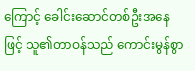ကြောင့် ခေါင်းဆောင်တစ်ဦးအနေဖြင့် သူ၏တာဝန်သည် ကောင်းမွန်စွာ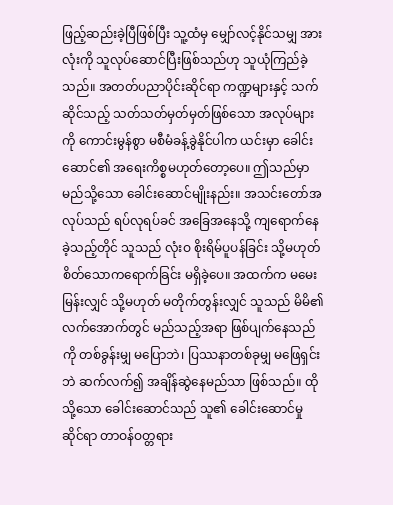ဖြည့်ဆည်းခဲ့ပြီဖြစ်ပြီး သူ့ထံမှ မျှော်လင့်နိုင်သမျှ အားလုံးကို သူလုပ်ဆောင်ပြီးဖြစ်သည်ဟု သူယုံကြည်ခဲ့သည်။ အတတ်ပညာပိုင်းဆိုင်ရာ ကဏ္ဍများနှင့် သက်ဆိုင်သည့် သတ်သတ်မှတ်မှတ်ဖြစ်သော အလုပ်များကို ကောင်းမွန်စွာ မစီမံခန့်ခွဲနိုင်ပါက ယင်းမှာ ခေါင်းဆောင်၏ အရေးကိစ္စမဟုတ်တော့ပေ။ ဤသည်မှာ မည်သို့သော ခေါင်းဆောင်မျိုးနည်း။ အသင်းတော်အလုပ်သည် ရပ်လုရပ်ခင် အခြေအနေသို့ ကျရောက်နေခဲ့သည့်တိုင် သူသည် လုံးဝ စိုးရိမ်ပူပန်ခြင်း သို့မဟုတ် စိတ်သောကရောက်ခြင်း မရှိခဲ့ပေ။ အထက်က မမေးမြန်းလျှင် သို့မဟုတ် မတိုက်တွန်းလျှင် သူသည် မိမိ၏လက်အောက်တွင် မည်သည့်အရာ ဖြစ်ပျက်နေသည်ကို တစ်ခွန်းမျှ မပြောဘဲ၊ ပြဿနာတစ်ခုမျှ မဖြေရှင်းဘဲ ဆက်လက်၍ အချိန်ဆွဲနေမည်သာ ဖြစ်သည်။ ထိုသို့သော ခေါင်းဆောင်သည် သူ၏ ခေါင်းဆောင်မှုဆိုင်ရာ တာဝန်ဝတ္တရား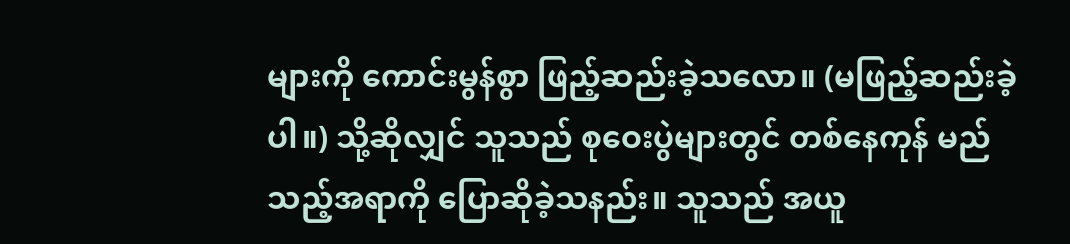များကို ကောင်းမွန်စွာ ဖြည့်ဆည်းခဲ့သလော။ (မဖြည့်ဆည်းခဲ့ပါ။) သို့ဆိုလျှင် သူသည် စုဝေးပွဲများတွင် တစ်နေကုန် မည်သည့်အရာကို ပြောဆိုခဲ့သနည်း။ သူသည် အယူ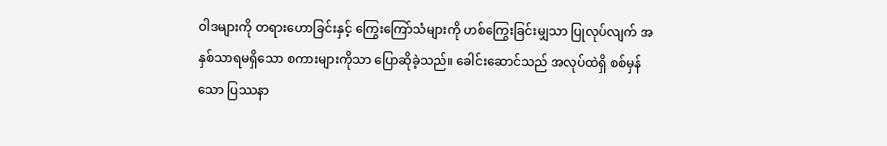ဝါဒများကို တရားဟောခြင်းနှင့် ကြွေးကြော်သံများကို ဟစ်ကြွေးခြင်းမျှသာ ပြုလုပ်လျက် အနှစ်သာရမရှိသော စကားများကိုသာ ပြောဆိုခဲ့သည်။ ခေါင်းဆောင်သည် အလုပ်ထဲရှိ စစ်မှန်သော ပြဿနာ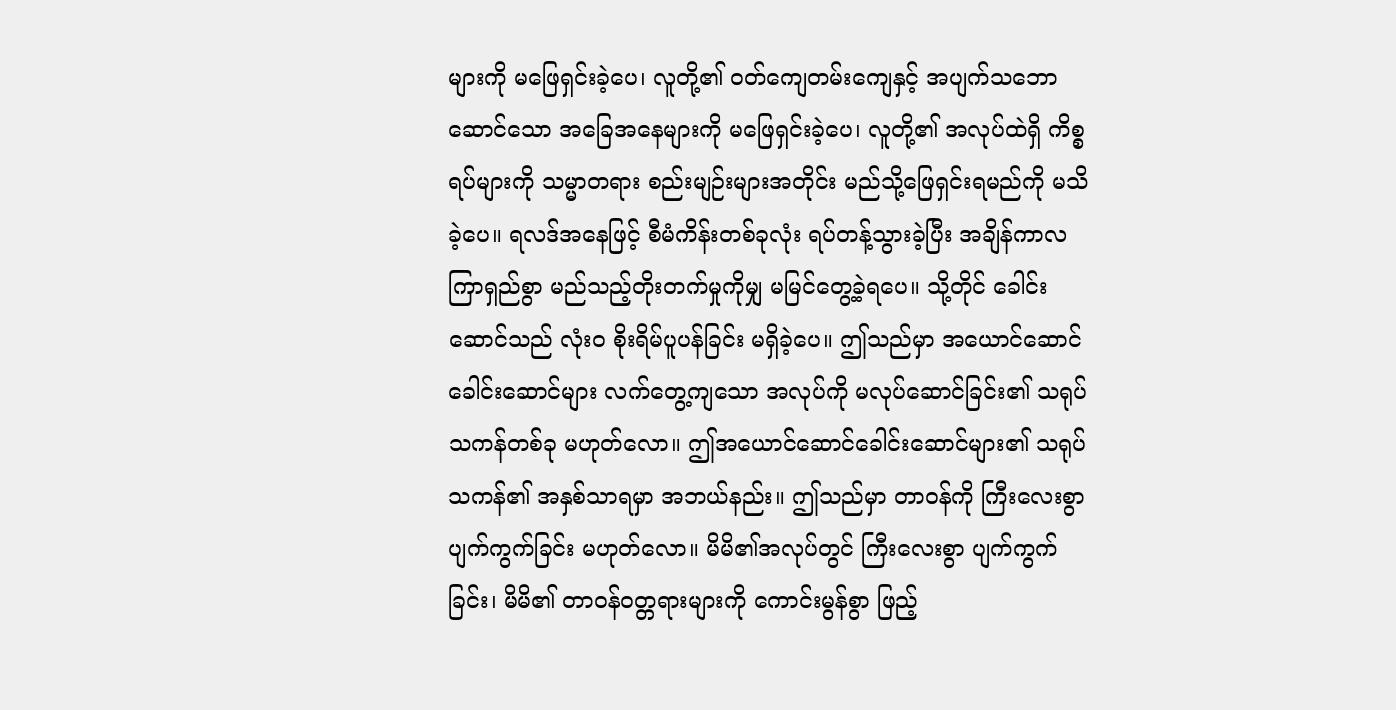များကို မဖြေရှင်းခဲ့ပေ၊ လူတို့၏ ဝတ်ကျေတမ်းကျေနှင့် အပျက်သဘောဆောင်သော အခြေအနေများကို မဖြေရှင်းခဲ့ပေ၊ လူတို့၏ အလုပ်ထဲရှိ ကိစ္စရပ်များကို သမ္မာတရား စည်းမျဉ်းများအတိုင်း မည်သို့ဖြေရှင်းရမည်ကို မသိခဲ့ပေ။ ရလဒ်အနေဖြင့် စီမံကိန်းတစ်ခုလုံး ရပ်တန့်သွားခဲ့ပြီး အချိန်ကာလကြာရှည်စွာ မည်သည့်တိုးတက်မှုကိုမျှ မမြင်တွေ့ခဲ့ရပေ။ သို့တိုင် ခေါင်းဆောင်သည် လုံးဝ စိုးရိမ်ပူပန်ခြင်း မရှိခဲ့ပေ။ ဤသည်မှာ အယောင်ဆောင်ခေါင်းဆောင်များ လက်တွေ့ကျသော အလုပ်ကို မလုပ်ဆောင်ခြင်း၏ သရုပ်သကန်တစ်ခု မဟုတ်လော။ ဤအယောင်ဆောင်ခေါင်းဆောင်များ၏ သရုပ်သကန်၏ အနှစ်သာရမှာ အဘယ်နည်း။ ဤသည်မှာ တာဝန်ကို ကြီးလေးစွာ ပျက်ကွက်ခြင်း မဟုတ်လော။ မိမိ၏အလုပ်တွင် ကြီးလေးစွာ ပျက်ကွက်ခြင်း၊ မိမိ၏ တာဝန်ဝတ္တရားများကို ကောင်းမွန်စွာ ဖြည့်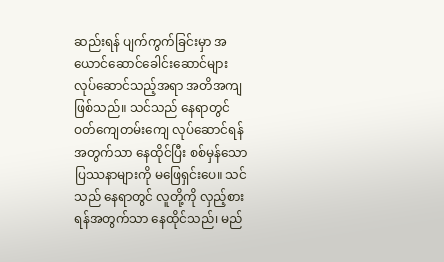ဆည်းရန် ပျက်ကွက်ခြင်းမှာ အယောင်ဆောင်ခေါင်းဆောင်များ လုပ်ဆောင်သည့်အရာ အတိအကျ ဖြစ်သည်။ သင်သည် နေရာတွင် ဝတ်ကျေတမ်းကျေ လုပ်ဆောင်ရန်အတွက်သာ နေထိုင်ပြီး စစ်မှန်သော ပြဿနာများကို မဖြေရှင်းပေ။ သင်သည် နေရာတွင် လူတို့ကို လှည့်စားရန်အတွက်သာ နေထိုင်သည်၊ မည်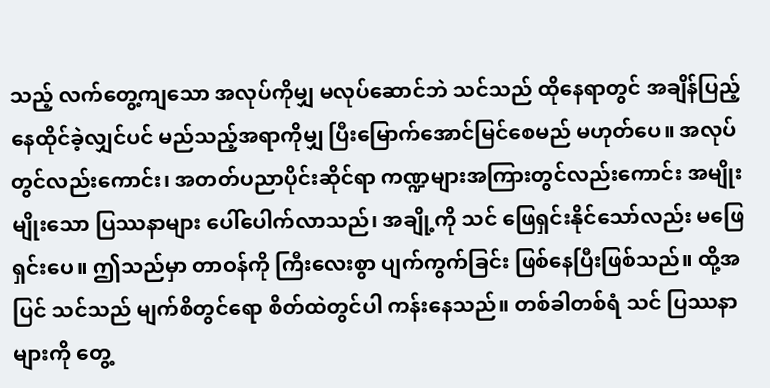သည့် လက်တွေ့ကျသော အလုပ်ကိုမျှ မလုပ်ဆောင်ဘဲ သင်သည် ထိုနေရာတွင် အချိန်ပြည့် နေထိုင်ခဲ့လျှင်ပင် မည်သည့်အရာကိုမျှ ပြီးမြောက်အောင်မြင်စေမည် မဟုတ်ပေ။ အလုပ်တွင်လည်းကောင်း၊ အတတ်ပညာပိုင်းဆိုင်ရာ ကဏ္ဍများအကြားတွင်လည်းကောင်း အမျိုးမျိုးသော ပြဿနာများ ပေါ်ပေါက်လာသည်၊ အချို့ကို သင် ဖြေရှင်းနိုင်သော်လည်း မဖြေရှင်းပေ။ ဤသည်မှာ တာဝန်ကို ကြီးလေးစွာ ပျက်ကွက်ခြင်း ဖြစ်နေပြီးဖြစ်သည်။ ထို့အပြင် သင်သည် မျက်စိတွင်ရော စိတ်ထဲတွင်ပါ ကန်းနေသည်။ တစ်ခါတစ်ရံ သင် ပြဿနာများကို တွေ့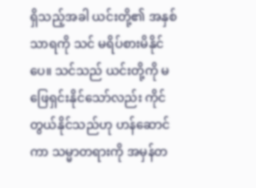ရှိသည့်အခါ ယင်းတို့၏ အနှစ်သာရကို သင် မရိပ်စားမိနိုင်ပေ။ သင်သည် ယင်းတို့ကို မဖြေရှင်းနိုင်သော်လည်း ကိုင်တွယ်နိုင်သည်ဟု ဟန်ဆောင်ကာ သမ္မာတရားကို အမှန်တ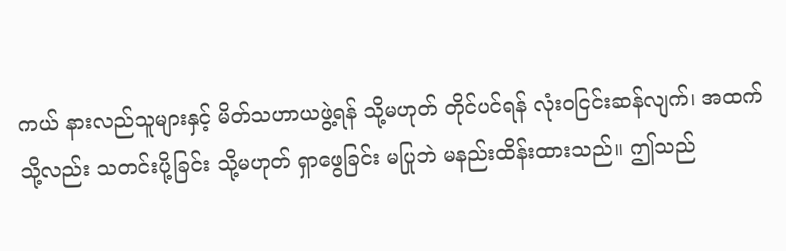ကယ် နားလည်သူများနှင့် မိတ်သဟာယဖွဲ့ရန် သို့မဟုတ် တိုင်ပင်ရန် လုံးဝငြင်းဆန်လျက်၊ အထက်သို့လည်း သတင်းပို့ခြင်း သို့မဟုတ် ရှာဖွေခြင်း မပြုဘဲ မနည်းထိန်းထားသည်။ ဤသည်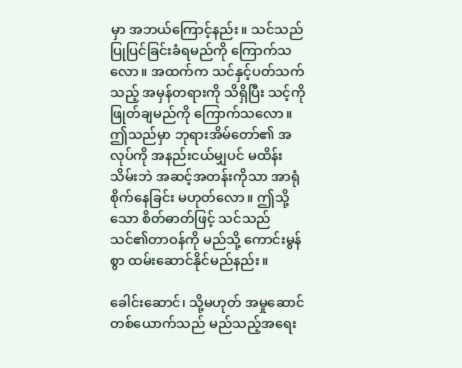မှာ အဘယ်ကြောင့်နည်း။ သင်သည် ပြုပြင်ခြင်းခံရမည်ကို ကြောက်သလော။ အထက်က သင်နှင့်ပတ်သက်သည့် အမှန်တရားကို သိရှိပြီး သင့်ကို ဖြုတ်ချမည်ကို ကြောက်သလော။ ဤသည်မှာ ဘုရားအိမ်တော်၏ အလုပ်ကို အနည်းငယ်မျှပင် မထိန်းသိမ်းဘဲ အဆင့်အတန်းကိုသာ အာရုံစိုက်နေခြင်း မဟုတ်လော။ ဤသို့သော စိတ်ဓာတ်ဖြင့် သင်သည် သင်၏တာဝန်ကို မည်သို့ ကောင်းမွန်စွာ ထမ်းဆောင်နိုင်မည်နည်း။

ခေါင်းဆောင်၊ သို့မဟုတ် အမှုဆောင်တစ်ယောက်သည် မည်သည့်အရေး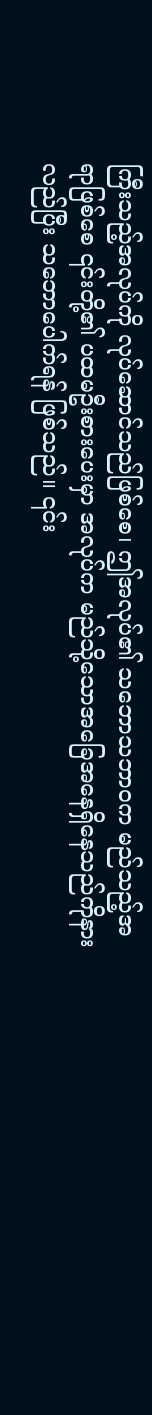ကြီးသည့်အလုပ်ကို လုပ်ဆောင်သည်ဖြစ်စေ၊ ဤအလုပ်၏ သဘောသဘာဝက မည်သည့်အရာဖြစ်စေ ၎င်းတို့၏ ပထမဦးစားပေးမှာ အလုပ်က မည်သို့သောအခြေအနေရှိနေသည်ကိုနားလည်ပြီး သဘောပေါက်ရန် ဖြစ်သည်။ ၎င်း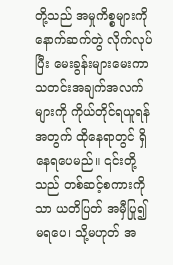တို့သည် အမှုကိစ္စများကို နောက်ဆက်တွဲ လိုက်လုပ်ပြီး မေးခွန်းများမေးကာ သတင်းအချက်အလက်များကို ကိုယ်တိုင်ရယူရန်အတွက် ထိုနေရာတွင် ရှိနေရပေမည်။ ၎င်းတို့သည် တစ်ဆင့်စကားကိုသာ ယတိပြတ် အမှီပြု၍ မရပေ၊ သို့မဟုတ် အ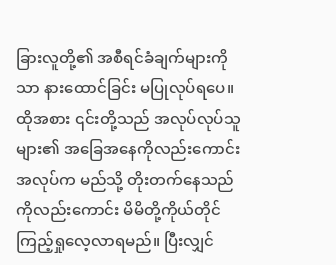ခြားလူတို့၏ အစီရင်ခံချက်များကိုသာ နားထောင်ခြင်း မပြုလုပ်ရပေ။ ထိုအစား ၎င်းတို့သည် အလုပ်လုပ်သူများ၏ အခြေအနေကိုလည်းကောင်း အလုပ်က မည်သို့ တိုးတက်နေသည်ကိုလည်းကောင်း မိမိတို့ကိုယ်တိုင် ကြည့်ရှုလေ့လာရမည်။ ပြီးလျှင်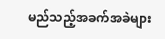မည်သည့်အခက်အခဲများ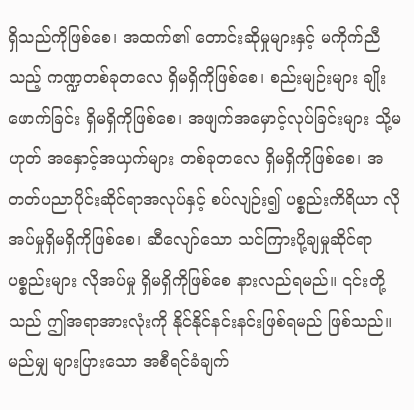ရှိသည်ကိုဖြစ်စေ၊ အထက်၏ တောင်းဆိုမှုများနှင့် မကိုက်ညီသည့် ကဏ္ဍတစ်ခုတလေ ရှိမရှိကိုဖြစ်စေ၊ စည်းမျဉ်းများ ချိုးဖောက်ခြင်း ရှိမရှိကိုဖြစ်စေ၊ အဖျက်အမှောင့်လုပ်ခြင်းများ သို့မဟုတ် အနှောင့်အယှက်များ တစ်ခုတလေ ရှိမရှိကိုဖြစ်စေ၊ အတတ်ပညာပိုင်းဆိုင်ရာအလုပ်နှင့် စပ်လျဉ်း၍ ပစ္စည်းကိရိယာ လိုအပ်မှုရှိမရှိကိုဖြစ်စေ၊ ဆီလျော်သော သင်ကြားပို့ချမှုဆိုင်ရာ ပစ္စည်းများ လိုအပ်မှု ရှိမရှိကိုဖြစ်စေ နားလည်ရမည်။ ၎င်းတို့သည် ဤအရာအားလုံးကို နိုင်နိုင်နင်းနင်းဖြစ်ရမည် ဖြစ်သည်။ မည်မျှ များပြားသော အစီရင်ခံချက်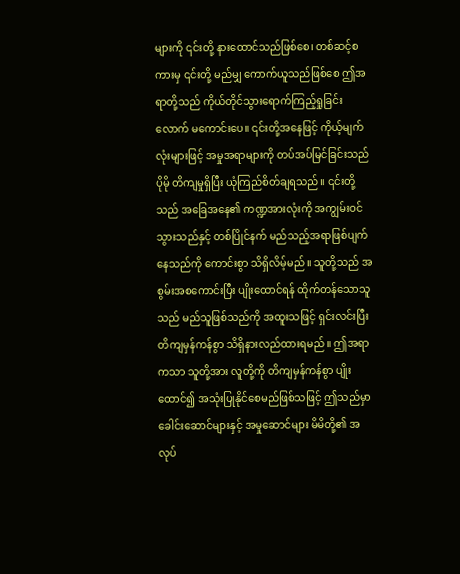များကို ၎င်းတို့ နားထောင်သည်ဖြစ်စေ၊ တစ်ဆင့်စကားမှ ၎င်းတို့ မည်မျှ ကောက်ယူသည်ဖြစ်စေ ဤအရာတို့သည် ကိုယ်တိုင်သွားရောက်ကြည့်ရှုခြင်းလောက် မကောင်းပေ။ ၎င်းတို့အနေဖြင့် ကိုယ့်မျက်လုံးများဖြင့် အမှုအရာများကို တပ်အပ်မြင်ခြင်းသည် ပိုမို တိကျမှုရှိပြီး ယုံကြည်စိတ်ချရသည်။ ၎င်းတို့သည် အခြေအနေ၏ ကဏ္ဍအားလုံးကို အကျွမ်းဝင်သွားသည်နှင့် တစ်ပြိုင်နက် မည်သည့်အရာဖြစ်ပျက်နေသည်ကို ကောင်းစွာ သိရှိလိမ့်မည်။ သူတို့သည် အစွမ်းအစကောင်းပြီး ပျိုးထောင်ရန် ထိုက်တန်သောသူသည် မည်သူဖြစ်သည်ကို အထူးသဖြင့် ရှင်းလင်းပြီး တိကျမှန်ကန်စွာ သိရှိနားလည်ထားရမည်။ ဤအရာကသာ သူတို့အား လူတို့ကို တိကျမှန်ကန်စွာ ပျိုးထောင်၍ အသုံးပြုနိုင်စေမည်ဖြစ်သဖြင့် ဤသည်မှာ ခေါင်းဆောင်များနှင့် အမှုဆောင်များ မိမိတို့၏ အလုပ်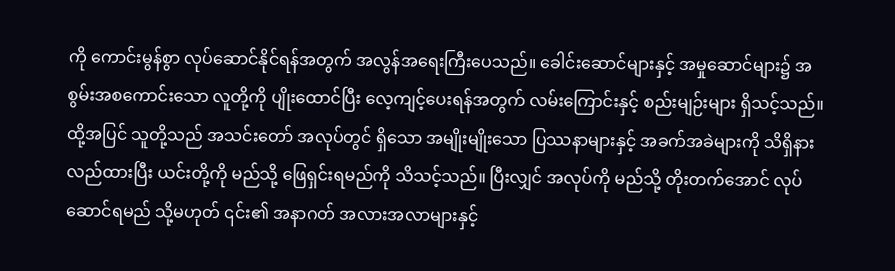ကို ကောင်းမွန်စွာ လုပ်ဆောင်နိုင်ရန်အတွက် အလွန်အရေးကြီးပေသည်။ ခေါင်းဆောင်များနှင့် အမှုဆောင်များ၌ အစွမ်းအစကောင်းသော လူတို့ကို ပျိုးထောင်ပြီး လေ့ကျင့်ပေးရန်အတွက် လမ်းကြောင်းနှင့် စည်းမျဉ်းများ ရှိသင့်သည်။ ထို့အပြင် သူတို့သည် အသင်းတော် အလုပ်တွင် ရှိသော အမျိုးမျိုးသော ပြဿနာများနှင့် အခက်အခဲများကို သိရှိနားလည်ထားပြီး ယင်းတို့ကို မည်သို့ ဖြေရှင်းရမည်ကို သိသင့်သည်။ ပြီးလျှင် အလုပ်ကို မည်သို့ တိုးတက်အောင် လုပ်ဆောင်ရမည် သို့မဟုတ် ၎င်း၏ အနာဂတ် အလားအလာများနှင့်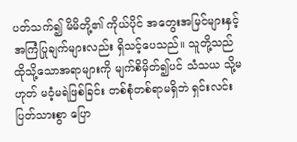ပတ်သက်၍ မိမိတို့၏ ကိုယ်ပိုင် အတွေးအမြင်များနှင့် အကြံပြုချက်များလည်း ရှိသင့်ပေသည်။ သူတို့သည် ထိုသို့သောအရာများကို မျက်စိမှိတ်၍ပင် သံသယ သို့မဟုတ် မဝံ့မရဲဖြစ်ခြင်း တစ်စုံတစ်ရာမရှိဘဲ ရှင်းလင်းပြတ်သားစွာ ပြော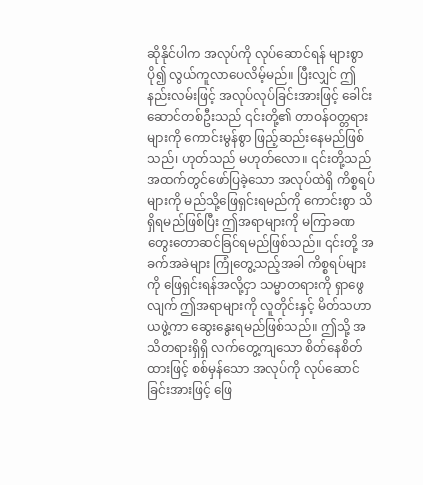ဆိုနိုင်ပါက အလုပ်ကို လုပ်ဆောင်ရန် များစွာ ပို၍ လွယ်ကူလာပေလိမ့်မည်။ ပြီးလျှင် ဤနည်းလမ်းဖြင့် အလုပ်လုပ်ခြင်းအားဖြင့် ခေါင်းဆောင်တစ်ဦးသည် ၎င်းတို့၏ တာဝန်ဝတ္တရားများကို ကောင်းမွန်စွာ ဖြည့်ဆည်းနေမည်ဖြစ်သည်၊ ဟုတ်သည် မဟုတ်လော။ ၎င်းတို့သည် အထက်တွင်ဖော်ပြခဲ့သော အလုပ်ထဲရှိ ကိစ္စရပ်များကို မည်သို့ဖြေရှင်းရမည်ကို ကောင်းစွာ သိရှိရမည်ဖြစ်ပြီး ဤအရာများကို မကြာခဏ တွေးတောဆင်ခြင်ရမည်ဖြစ်သည်။ ၎င်းတို့ အခက်အခဲများ ကြုံတွေ့သည့်အခါ ကိစ္စရပ်များကို ဖြေရှင်းရန်အလို့ငှာ သမ္မာတရားကို ရှာဖွေလျက် ဤအရာများကို လူတိုင်းနှင့် မိတ်သဟာယဖွဲ့ကာ ဆွေးနွေးရမည်ဖြစ်သည်။ ဤသို့ အသိတရားရှိရှိ လက်တွေ့ကျသော စိတ်နေစိတ်ထားဖြင့် စစ်မှန်သော အလုပ်ကို လုပ်ဆောင်ခြင်းအားဖြင့် ဖြေ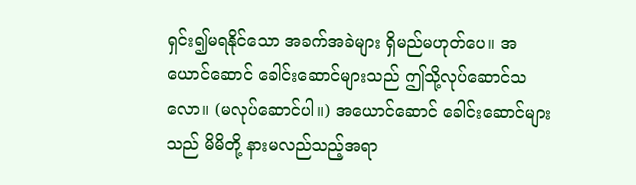ရှင်း၍မရနိုင်သော အခက်အခဲများ ရှိမည်မဟုတ်ပေ။ အယောင်ဆောင် ခေါင်းဆောင်များသည် ဤသို့လုပ်ဆောင်သလော။ (မလုပ်ဆောင်ပါ။) အယောင်ဆောင် ခေါင်းဆောင်များသည် မိမိတို့ နားမလည်သည့်အရာ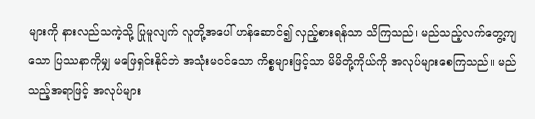များကို နားလည်သကဲ့သို့ ပြုမူလျက် လူတို့အပေါ် ဟန်ဆောင်၍ လှည့်စားရန်သာ သိကြသည်၊ မည်သည့်လက်တွေ့ကျသော ပြဿနာကိုမျှ မဖြေရှင်းနိုင်ဘဲ အသုံးမဝင်သော ကိစ္စများဖြင့်သာ မိမိတို့ကိုယ်ကို အလုပ်များစေကြသည်။ မည်သည့်အရာဖြင့် အလုပ်များ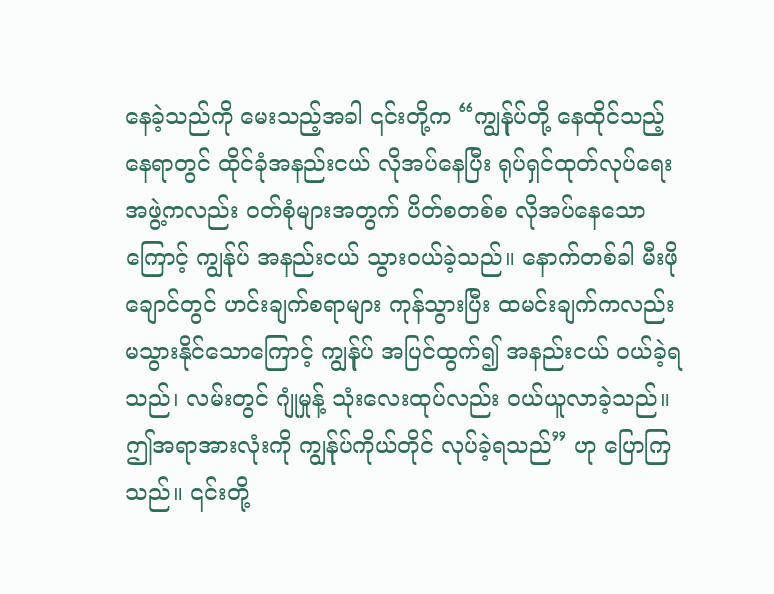နေခဲ့သည်ကို မေးသည့်အခါ ၎င်းတို့က “ကျွန်ုပ်တို့ နေထိုင်သည့်နေရာတွင် ထိုင်ခုံအနည်းငယ် လိုအပ်နေပြီး ရုပ်ရှင်ထုတ်လုပ်ရေးအဖွဲ့ကလည်း ဝတ်စုံများအတွက် ပိတ်စတစ်စ လိုအပ်နေသောကြောင့် ကျွန်ုပ် အနည်းငယ် သွားဝယ်ခဲ့သည်။ နောက်တစ်ခါ မီးဖိုချောင်တွင် ဟင်းချက်စရာများ ကုန်သွားပြီး ထမင်းချက်ကလည်း မသွားနိုင်သောကြောင့် ကျွန်ုပ် အပြင်ထွက်၍ အနည်းငယ် ဝယ်ခဲ့ရသည်၊ လမ်းတွင် ဂျုံမှုန့် သုံးလေးထုပ်လည်း ဝယ်ယူလာခဲ့သည်။ ဤအရာအားလုံးကို ကျွန်ုပ်ကိုယ်တိုင် လုပ်ခဲ့ရသည်” ဟု ပြောကြသည်။ ၎င်းတို့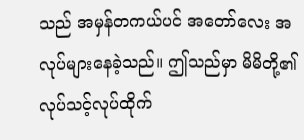သည် အမှန်တကယ်ပင် အတော်လေး အလုပ်များနေခဲ့သည်။ ဤသည်မှာ မိမိတို့၏ လုပ်သင့်လုပ်ထိုက်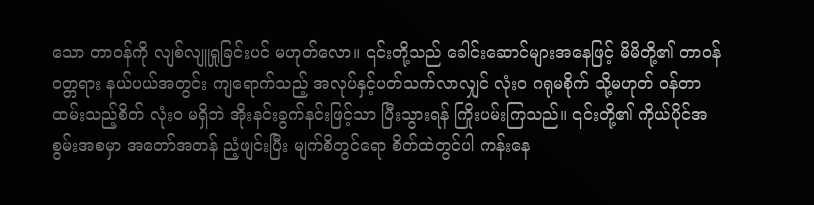သော တာဝန်ကို လျစ်လျူရှုခြင်းပင် မဟုတ်လော။ ၎င်းတို့သည် ခေါင်းဆောင်များအနေဖြင့် မိမိတို့၏ တာဝန်ဝတ္တရား နယ်ပယ်အတွင်း ကျရောက်သည့် အလုပ်နှင့်ပတ်သက်လာလျှင် လုံးဝ ဂရုမစိုက် သို့မဟုတ် ဝန်တာထမ်းသည့်စိတ် လုံးဝ မရှိဘဲ အိုးနင်းခွက်နင်းဖြင့်သာ ပြီးသွားရန် ကြိုးပမ်းကြသည်။ ၎င်းတို့၏ ကိုယ်ပိုင်အစွမ်းအစမှာ အတော်အတန် ညံ့ဖျင်းပြီး မျက်စိတွင်ရော စိတ်ထဲတွင်ပါ ကန်းနေ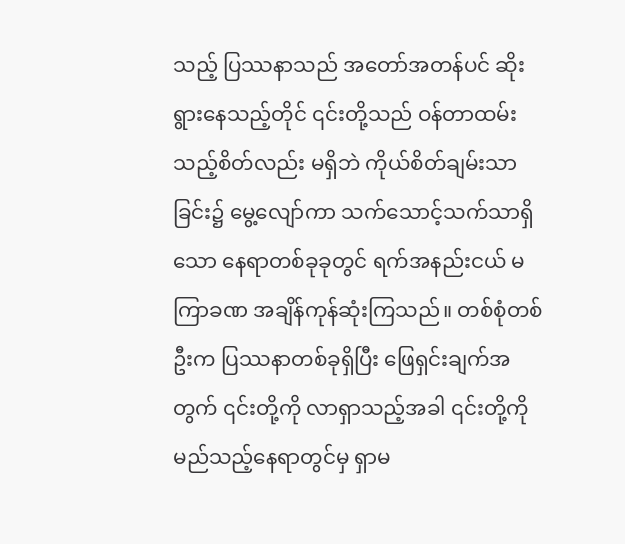သည့် ပြဿနာသည် အတော်အတန်ပင် ဆိုးရွားနေသည့်တိုင် ၎င်းတို့သည် ဝန်တာထမ်းသည့်စိတ်လည်း မရှိဘဲ ကိုယ်စိတ်ချမ်းသာခြင်း၌ မွေ့လျော်ကာ သက်သောင့်သက်သာရှိသော နေရာတစ်ခုခုတွင် ရက်အနည်းငယ် မကြာခဏ အချိန်ကုန်ဆုံးကြသည်။ တစ်စုံတစ်ဦးက ပြဿနာတစ်ခုရှိပြီး ဖြေရှင်းချက်အတွက် ၎င်းတို့ကို လာရှာသည့်အခါ ၎င်းတို့ကို မည်သည့်နေရာတွင်မှ ရှာမ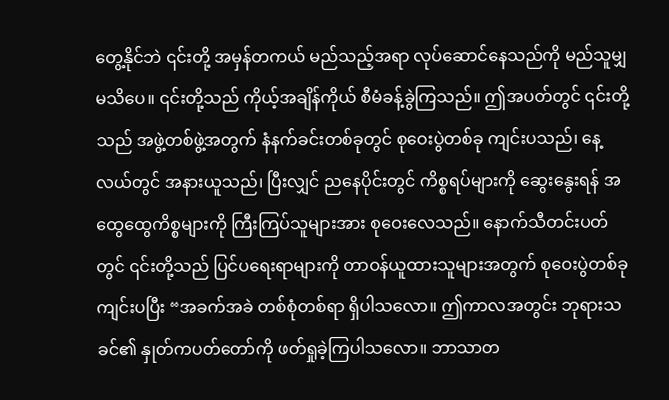တွေ့နိုင်ဘဲ ၎င်းတို့ အမှန်တကယ် မည်သည့်အရာ လုပ်ဆောင်နေသည်ကို မည်သူမျှ မသိပေ။ ၎င်းတို့သည် ကိုယ့်အချိန်ကိုယ် စီမံခန့်ခွဲကြသည်။ ဤအပတ်တွင် ၎င်းတို့သည် အဖွဲ့တစ်ဖွဲ့အတွက် နံနက်ခင်းတစ်ခုတွင် စုဝေးပွဲတစ်ခု ကျင်းပသည်၊ နေ့လယ်တွင် အနားယူသည်၊ ပြီးလျှင် ညနေပိုင်းတွင် ကိစ္စရပ်များကို ဆွေးနွေးရန် အထွေထွေကိစ္စများကို ကြီးကြပ်သူများအား စုဝေးလေသည်။ နောက်သီတင်းပတ်တွင် ၎င်းတို့သည် ပြင်ပရေးရာများကို တာဝန်ယူထားသူများအတွက် စုဝေးပွဲတစ်ခု ကျင်းပပြီး “အခက်အခဲ တစ်စုံတစ်ရာ ရှိပါသလော။ ဤကာလအတွင်း ဘုရားသခင်၏ နှုတ်ကပတ်တော်ကို ဖတ်ရှုခဲ့ကြပါသလော။ ဘာသာတ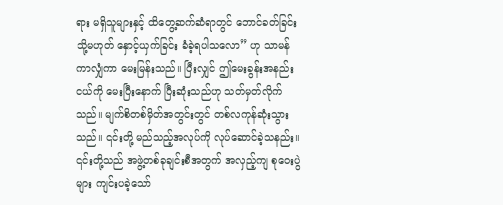ရား မရှိသူများနှင့် ထိတွေ့ဆက်ဆံရာတွင် ဘောင်ခတ်ခြင်း သို့မဟုတ် နှောင့်ယှက်ခြင်း ခံခဲ့ရပါသလော” ဟု သာမန်ကာလျှံကာ မေးမြန်းသည်။ ပြီးလျှင် ဤမေးခွန်းအနည်းငယ်ကို မေးပြီးနောက် ပြီးဆုံးသည်ဟု သတ်မှတ်လိုက်သည်။ မျက်စိတစ်မှိတ်အတွင်းတွင် တစ်လကုန်ဆုံးသွားသည်။ ၎င်းတို့ မည်သည့်အလုပ်ကို လုပ်ဆောင်ခဲ့သနည်း။ ၎င်းတို့သည် အဖွဲ့တစ်ခုချင်းစီအတွက် အလှည့်ကျ စုဝေးပွဲများ ကျင်းပခဲ့သော်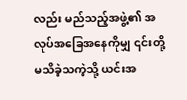လည်း မည်သည့်အဖွဲ့၏ အလုပ်အခြေအနေကိုမျှ ၎င်းတို့ မသိခဲ့သကဲ့သို့ ယင်းအ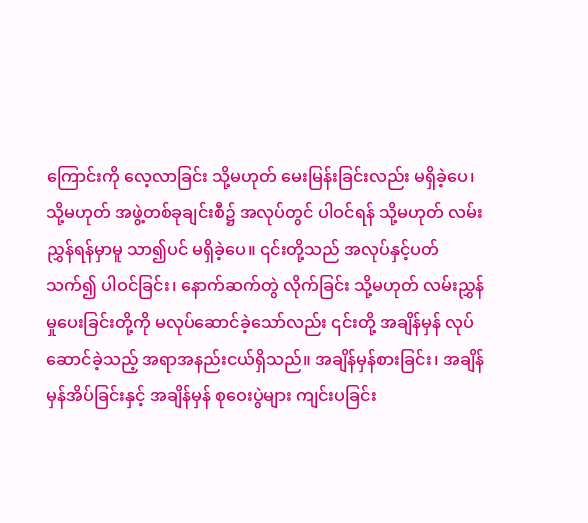ကြောင်းကို လေ့လာခြင်း သို့မဟုတ် မေးမြန်းခြင်းလည်း မရှိခဲ့ပေ၊ သို့မဟုတ် အဖွဲ့တစ်ခုချင်းစီ၌ အလုပ်တွင် ပါဝင်ရန် သို့မဟုတ် လမ်းညွှန်ရန်မှာမူ သာ၍ပင် မရှိခဲ့ပေ။ ၎င်းတို့သည် အလုပ်နှင့်ပတ်သက်၍ ပါဝင်ခြင်း၊ နောက်ဆက်တွဲ လိုက်ခြင်း သို့မဟုတ် လမ်းညွှန်မှုပေးခြင်းတို့ကို မလုပ်ဆောင်ခဲ့သော်လည်း ၎င်းတို့ အချိန်မှန် လုပ်ဆောင်ခဲ့သည့် အရာအနည်းငယ်ရှိသည်။ အချိန်မှန်စားခြင်း၊ အချိန်မှန်အိပ်ခြင်းနှင့် အချိန်မှန် စုဝေးပွဲများ ကျင်းပခြင်း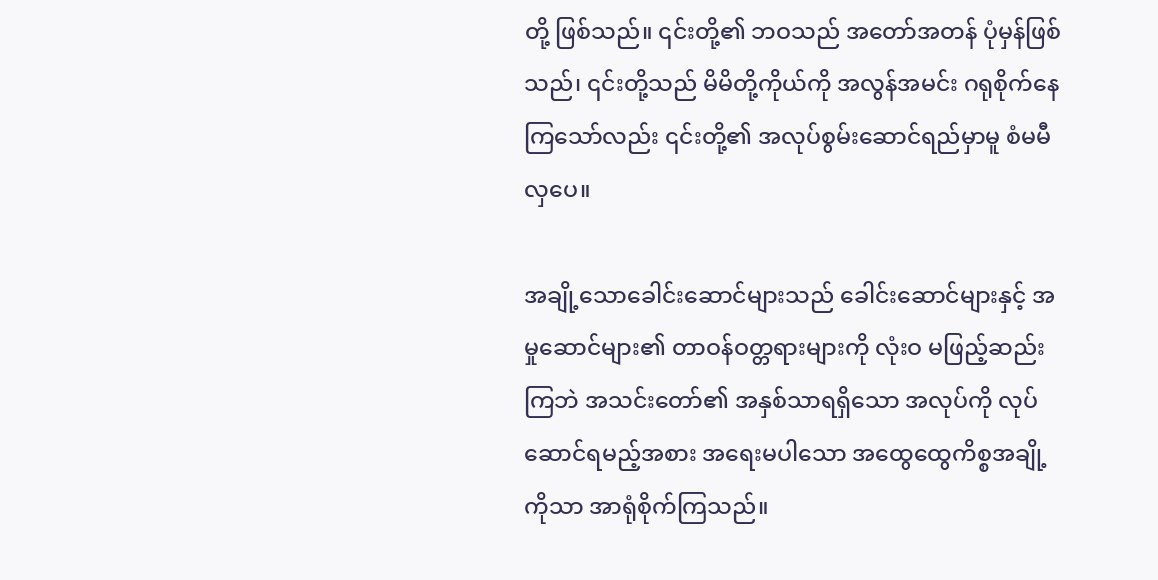တို့ ဖြစ်သည်။ ၎င်းတို့၏ ဘဝသည် အတော်အတန် ပုံမှန်ဖြစ်သည်၊ ၎င်းတို့သည် မိမိတို့ကိုယ်ကို အလွန်အမင်း ဂရုစိုက်နေကြသော်လည်း ၎င်းတို့၏ အလုပ်စွမ်းဆောင်ရည်မှာမူ စံမမီလှပေ။

အချို့သောခေါင်းဆောင်များသည် ခေါင်းဆောင်များနှင့် အမှုဆောင်များ၏ တာဝန်ဝတ္တရားများကို လုံးဝ မဖြည့်ဆည်းကြဘဲ အသင်းတော်၏ အနှစ်သာရရှိသော အလုပ်ကို လုပ်ဆောင်ရမည့်အစား အရေးမပါသော အထွေထွေကိစ္စအချို့ကိုသာ အာရုံစိုက်ကြသည်။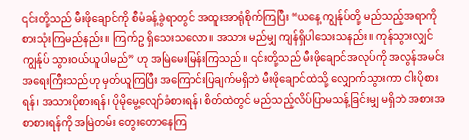၎င်းတို့သည် မီးဖိုချောင်ကို စီမံခန့်ခွဲရာတွင် အထူးအာရုံစိုက်ကြပြီး “ယနေ့ ကျွန်ုပ်တို့ မည်သည့်အရာကို စားသုံးကြမည်နည်း။ ကြက်ဥ ရှိသေးသလော။ အသား မည်မျှ ကျန်ရှိပါသေးသနည်း။ ကုန်သွားလျှင် ကျွန်ုပ် သွားဝယ်ယူပါမည်” ဟု အမြဲမေးမြန်းကြသည်။ ၎င်းတို့သည် မီးဖိုချောင်အလုပ်ကို အလွန်အမင်း အရေးကြီးသည်ဟု မှတ်ယူကြပြီး အကြောင်းပြချက်မရှိဘဲ မီးဖိုချောင်ထဲသို့ လျှောက်သွားကာ ငါးပိုစားရန်၊ အသားပိုစားရန်၊ ပိုမိုမွေ့လျော်ခံစားရန်၊ စိတ်ထဲတွင် မည်သည့်လိပ်ပြာမသန့်ခြင်းမျှ မရှိဘဲ အစားအစာစားရန်ကို အမြဲတမ်း တွေးတောနေကြ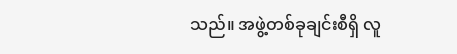သည်။ အဖွဲ့တစ်ခုချင်းစီရှိ လူ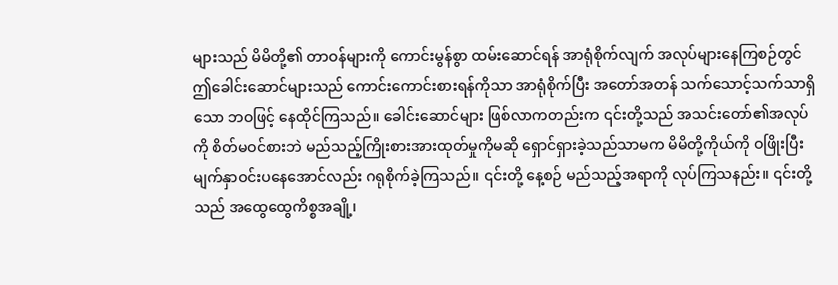များသည် မိမိတို့၏ တာဝန်များကို ကောင်းမွန်စွာ ထမ်းဆောင်ရန် အာရုံစိုက်လျက် အလုပ်များနေကြစဉ်တွင် ဤခေါင်းဆောင်များသည် ကောင်းကောင်းစားရန်ကိုသာ အာရုံစိုက်ပြီး အတော်အတန် သက်သောင့်သက်သာရှိသော ဘဝဖြင့် နေထိုင်ကြသည်။ ခေါင်းဆောင်များ ဖြစ်လာကတည်းက ၎င်းတို့သည် အသင်းတော်၏အလုပ်ကို စိတ်မဝင်စားဘဲ မည်သည့်ကြိုးစားအားထုတ်မှုကိုမဆို ရှောင်ရှားခဲ့သည်သာမက မိမိတို့ကိုယ်ကို ဝဖြိုးပြီး မျက်နှာဝင်းပနေအောင်လည်း ဂရုစိုက်ခဲ့ကြသည်။ ၎င်းတို့ နေ့စဉ် မည်သည့်အရာကို လုပ်ကြသနည်း။ ၎င်းတို့သည် အထွေထွေကိစ္စအချို့၊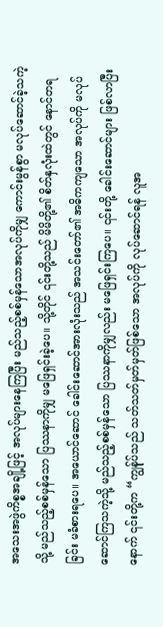အသေးအဖွဲကိစ္စအချို့ဖြင့် အလုပ်များနေကြပြီး မည်သည့်စစ်မှန်သောအလုပ်ကိုမျှ ကောင်းမွန်စွာ မလုပ်ဆောင်ခဲ့သကဲ့သို့ မည်သည့်စစ်မှန်သော ပြဿနာကိုမျှ မဖြေရှင်းခဲ့ပေ။ သို့တိုင် ၎င်းတို့သည် မိမိတို့၏ စိတ်နှလုံးထဲတွင် နောင်တရခြင်း မခံစားရပေ။ အယောင်ဆောင် ခေါင်းဆောင်အားလုံးသည် အသင်းတော်၏ အဓိကကျသော အလုပ်ကို မလုပ်ဆောင်ကြသကဲ့သို့ မည်သည့်စစ်မှန်သော ပြဿနာကိုမျှလည်း မဖြေရှင်းကြပေ။ ၎င်းတို့ ခေါင်းဆောင်များ ဖြစ်လာပြီးနောက် ၎င်းတို့က “ကျွန်ုပ်သည် သတ်သတ်မှတ်မှတ်ဖြစ်သော အလုပ်ကို လုပ်ဆောင်ရန် လူအ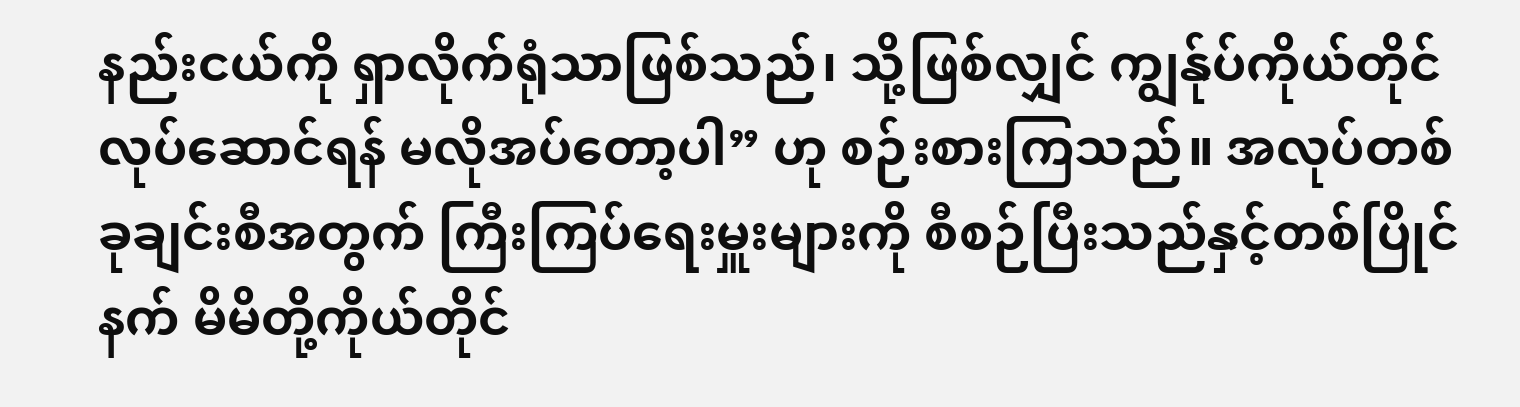နည်းငယ်ကို ရှာလိုက်ရုံသာဖြစ်သည်၊ သို့ဖြစ်လျှင် ကျွန်ုပ်ကိုယ်တိုင် လုပ်ဆောင်ရန် မလိုအပ်တော့ပါ” ဟု စဉ်းစားကြသည်။ အလုပ်တစ်ခုချင်းစီအတွက် ကြီးကြပ်ရေးမှူးများကို စီစဉ်ပြီးသည်နှင့်တစ်ပြိုင်နက် မိမိတို့ကိုယ်တိုင်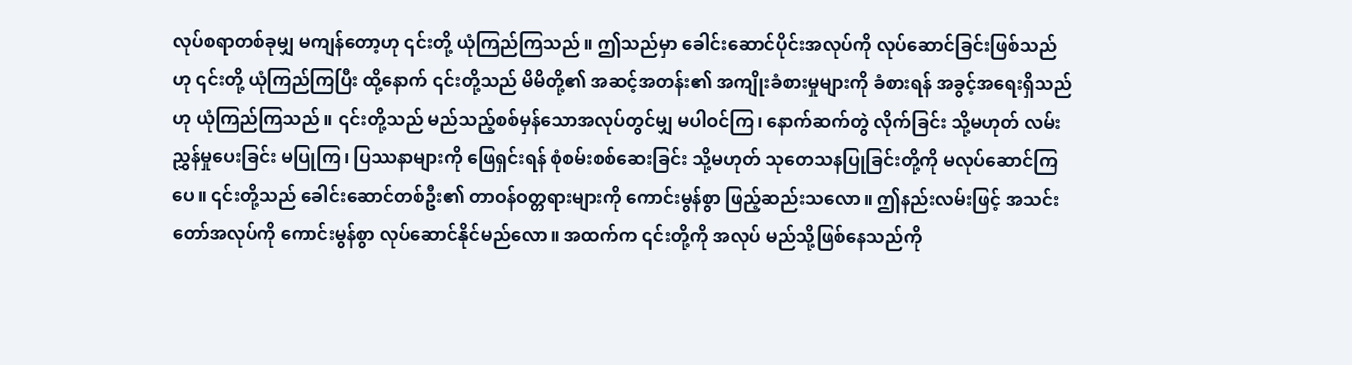လုပ်စရာတစ်ခုမျှ မကျန်တော့ဟု ၎င်းတို့ ယုံကြည်ကြသည်။ ဤသည်မှာ ခေါင်းဆောင်ပိုင်းအလုပ်ကို လုပ်ဆောင်ခြင်းဖြစ်သည်ဟု ၎င်းတို့ ယုံကြည်ကြပြီး ထို့နောက် ၎င်းတို့သည် မိမိတို့၏ အဆင့်အတန်း၏ အကျိုးခံစားမှုများကို ခံစားရန် အခွင့်အရေးရှိသည်ဟု ယုံကြည်ကြသည်။ ၎င်းတို့သည် မည်သည့်စစ်မှန်သောအလုပ်တွင်မျှ မပါဝင်ကြ၊ နောက်ဆက်တွဲ လိုက်ခြင်း သို့မဟုတ် လမ်းညွှန်မှုပေးခြင်း မပြုကြ၊ ပြဿနာများကို ဖြေရှင်းရန် စုံစမ်းစစ်ဆေးခြင်း သို့မဟုတ် သုတေသနပြုခြင်းတို့ကို မလုပ်ဆောင်ကြပေ။ ၎င်းတို့သည် ခေါင်းဆောင်တစ်ဦး၏ တာဝန်ဝတ္တရားများကို ကောင်းမွန်စွာ ဖြည့်ဆည်းသလော။ ဤနည်းလမ်းဖြင့် အသင်းတော်အလုပ်ကို ကောင်းမွန်စွာ လုပ်ဆောင်နိုင်မည်လော။ အထက်က ၎င်းတို့ကို အလုပ် မည်သို့ဖြစ်နေသည်ကို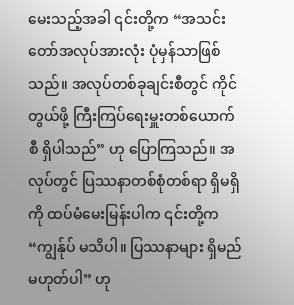မေးသည့်အခါ ၎င်းတို့က “အသင်းတော်အလုပ်အားလုံး ပုံမှန်သာဖြစ်သည်။ အလုပ်တစ်ခုချင်းစီတွင် ကိုင်တွယ်ဖို့ ကြီးကြပ်ရေးမှူးတစ်ယောက်စီ ရှိပါသည်” ဟု ပြောကြသည်။ အလုပ်တွင် ပြဿနာတစ်စုံတစ်ရာ ရှိမရှိကို ထပ်မံမေးမြန်းပါက ၎င်းတို့က “ကျွန်ုပ် မသိပါ။ ပြဿနာများ ရှိမည်မဟုတ်ပါ” ဟု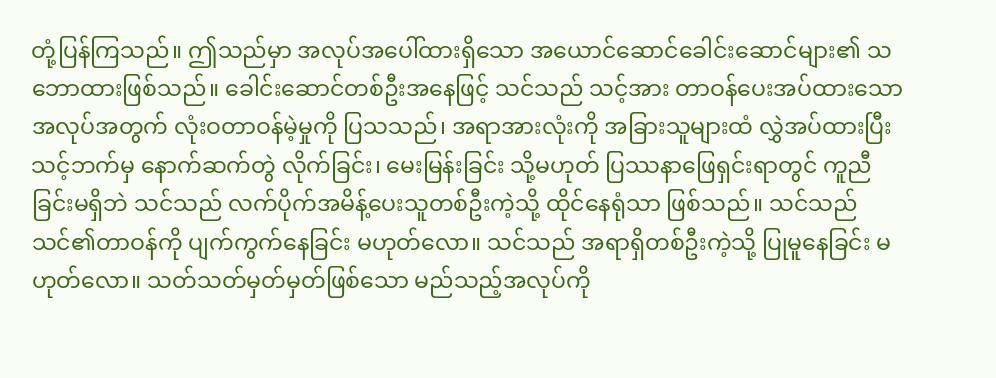တုံ့ပြန်ကြသည်။ ဤသည်မှာ အလုပ်အပေါ်ထားရှိသော အယောင်ဆောင်ခေါင်းဆောင်များ၏ သဘောထားဖြစ်သည်။ ခေါင်းဆောင်တစ်ဦးအနေဖြင့် သင်သည် သင့်အား တာဝန်ပေးအပ်ထားသော အလုပ်အတွက် လုံးဝတာဝန်မဲ့မှုကို ပြသသည်၊ အရာအားလုံးကို အခြားသူများထံ လွှဲအပ်ထားပြီး သင့်ဘက်မှ နောက်ဆက်တွဲ လိုက်ခြင်း၊ မေးမြန်းခြင်း သို့မဟုတ် ပြဿနာဖြေရှင်းရာတွင် ကူညီခြင်းမရှိဘဲ သင်သည် လက်ပိုက်အမိန့်ပေးသူတစ်ဦးကဲ့သို့ ထိုင်နေရုံသာ ဖြစ်သည်။ သင်သည် သင်၏တာဝန်ကို ပျက်ကွက်နေခြင်း မဟုတ်လော။ သင်သည် အရာရှိတစ်ဦးကဲ့သို့ ပြုမူနေခြင်း မဟုတ်လော။ သတ်သတ်မှတ်မှတ်ဖြစ်သော မည်သည့်အလုပ်ကို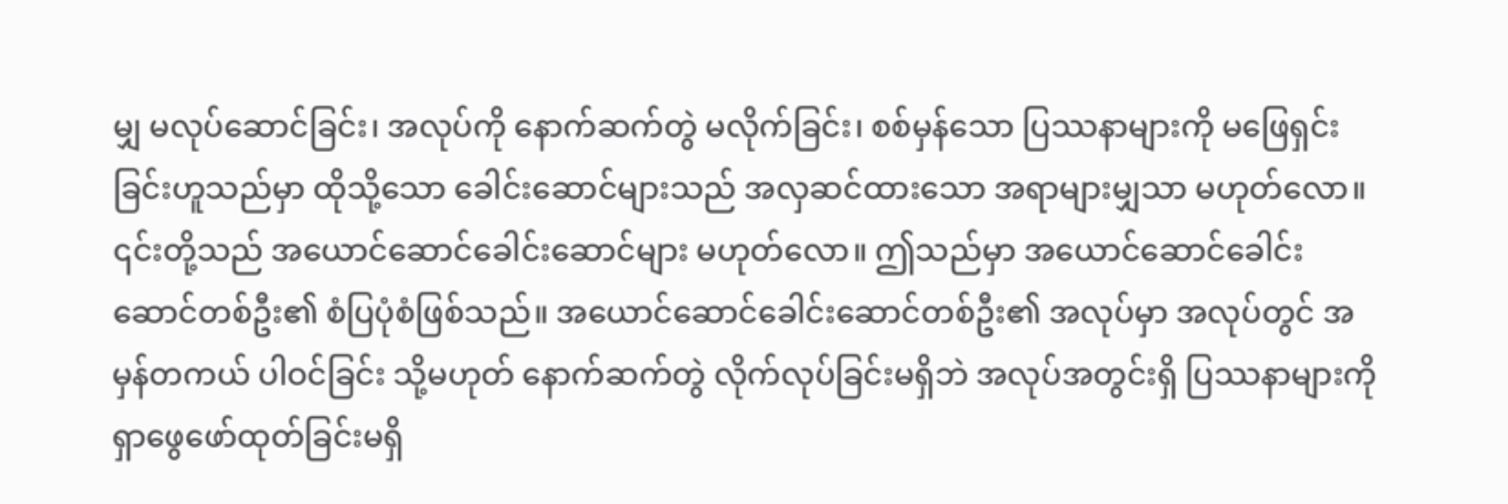မျှ မလုပ်ဆောင်ခြင်း၊ အလုပ်ကို နောက်ဆက်တွဲ မလိုက်ခြင်း၊ စစ်မှန်သော ပြဿနာများကို မဖြေရှင်းခြင်းဟူသည်မှာ ထိုသို့သော ခေါင်းဆောင်များသည် အလှဆင်ထားသော အရာများမျှသာ မဟုတ်လော။ ၎င်းတို့သည် အယောင်ဆောင်ခေါင်းဆောင်များ မဟုတ်လော။ ဤသည်မှာ အယောင်ဆောင်ခေါင်းဆောင်တစ်ဦး၏ စံပြပုံစံဖြစ်သည်။ အယောင်ဆောင်ခေါင်းဆောင်တစ်ဦး၏ အလုပ်မှာ အလုပ်တွင် အမှန်တကယ် ပါဝင်ခြင်း သို့မဟုတ် နောက်ဆက်တွဲ လိုက်လုပ်ခြင်းမရှိဘဲ အလုပ်အတွင်းရှိ ပြဿနာများကို ရှာဖွေဖော်ထုတ်ခြင်းမရှိ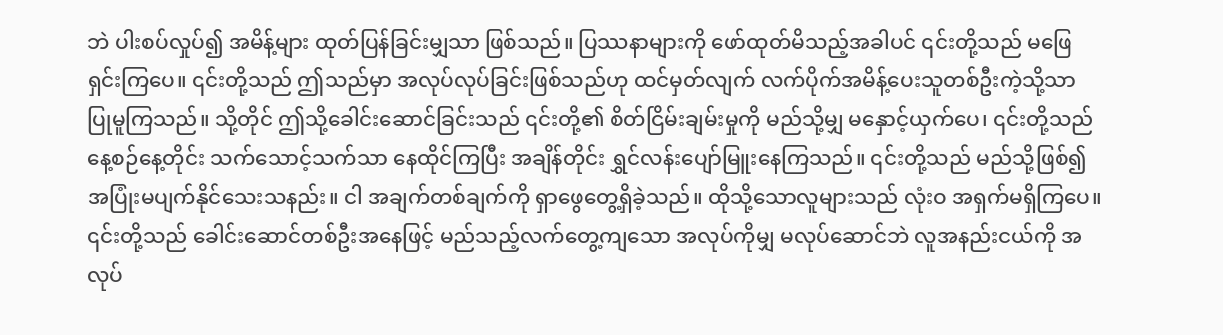ဘဲ ပါးစပ်လှုပ်၍ အမိန့်များ ထုတ်ပြန်ခြင်းမျှသာ ဖြစ်သည်။ ပြဿနာများကို ဖော်ထုတ်မိသည့်အခါပင် ၎င်းတို့သည် မဖြေရှင်းကြပေ။ ၎င်းတို့သည် ဤသည်မှာ အလုပ်လုပ်ခြင်းဖြစ်သည်ဟု ထင်မှတ်လျက် လက်ပိုက်အမိန့်ပေးသူတစ်ဦးကဲ့သို့သာ ပြုမူကြသည်။ သို့တိုင် ဤသို့ခေါင်းဆောင်ခြင်းသည် ၎င်းတို့၏ စိတ်ငြိမ်းချမ်းမှုကို မည်သို့မျှ မနှောင့်ယှက်ပေ၊ ၎င်းတို့သည် နေ့စဉ်နေ့တိုင်း သက်သောင့်သက်သာ နေထိုင်ကြပြီး အချိန်တိုင်း ရွှင်လန်းပျော်မြူးနေကြသည်။ ၎င်းတို့သည် မည်သို့ဖြစ်၍ အပြုံးမပျက်နိုင်သေးသနည်း။ ငါ အချက်တစ်ချက်ကို ရှာဖွေတွေ့ရှိခဲ့သည်။ ထိုသို့သောလူများသည် လုံးဝ အရှက်မရှိကြပေ။ ၎င်းတို့သည် ခေါင်းဆောင်တစ်ဦးအနေဖြင့် မည်သည့်လက်တွေ့ကျသော အလုပ်ကိုမျှ မလုပ်ဆောင်ဘဲ လူအနည်းငယ်ကို အလုပ်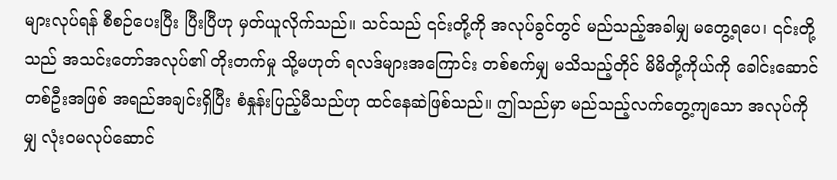များလုပ်ရန် စီစဉ်ပေးပြီး ပြီးပြီဟု မှတ်ယူလိုက်သည်။ သင်သည် ၎င်းတို့ကို အလုပ်ခွင်တွင် မည်သည့်အခါမျှ မတွေ့ရပေ၊ ၎င်းတို့သည် အသင်းတော်အလုပ်၏ တိုးတက်မှု သို့မဟုတ် ရလဒ်များအကြောင်း တစ်စက်မျှ မသိသည့်တိုင် မိမိတို့ကိုယ်ကို ခေါင်းဆောင်တစ်ဦးအဖြစ် အရည်အချင်းရှိပြီး စံနှုန်းပြည့်မီသည်ဟု ထင်နေဆဲဖြစ်သည်။ ဤသည်မှာ မည်သည့်လက်တွေ့ကျသော အလုပ်ကိုမျှ လုံးဝမလုပ်ဆောင်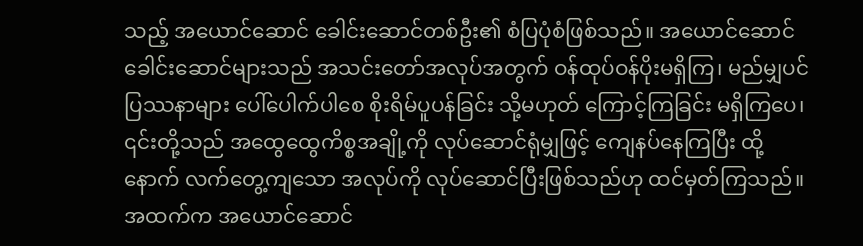သည့် အယောင်ဆောင် ခေါင်းဆောင်တစ်ဦး၏ စံပြပုံစံဖြစ်သည်။ အယောင်ဆောင် ခေါင်းဆောင်များသည် အသင်းတော်အလုပ်အတွက် ဝန်ထုပ်ဝန်ပိုးမရှိကြ၊ မည်မျှပင် ပြဿနာများ ပေါ်ပေါက်ပါစေ စိုးရိမ်ပူပန်ခြင်း သို့မဟုတ် ကြောင့်ကြခြင်း မရှိကြပေ၊ ၎င်းတို့သည် အထွေထွေကိစ္စအချို့ကို လုပ်ဆောင်ရုံမျှဖြင့် ကျေနပ်နေကြပြီး ထို့နောက် လက်တွေ့ကျသော အလုပ်ကို လုပ်ဆောင်ပြီးဖြစ်သည်ဟု ထင်မှတ်ကြသည်။ အထက်က အယောင်ဆောင်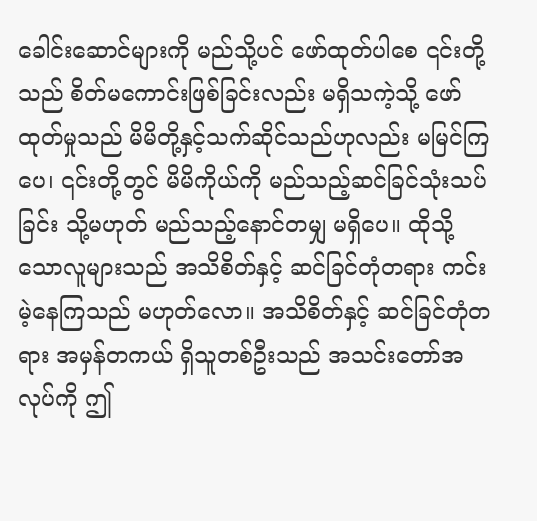ခေါင်းဆောင်များကို မည်သို့ပင် ဖော်ထုတ်ပါစေ ၎င်းတို့သည် စိတ်မကောင်းဖြစ်ခြင်းလည်း မရှိသကဲ့သို့ ဖော်ထုတ်မှုသည် မိမိတို့နှင့်သက်ဆိုင်သည်ဟုလည်း မမြင်ကြပေ၊ ၎င်းတို့တွင် မိမိကိုယ်ကို မည်သည့်ဆင်ခြင်သုံးသပ်ခြင်း သို့မဟုတ် မည်သည့်နောင်တမျှ မရှိပေ။ ထိုသို့သောလူများသည် အသိစိတ်နှင့် ဆင်ခြင်တုံတရား ကင်းမဲ့နေကြသည် မဟုတ်လော။ အသိစိတ်နှင့် ဆင်ခြင်တုံတရား အမှန်တကယ် ရှိသူတစ်ဦးသည် အသင်းတော်အလုပ်ကို ဤ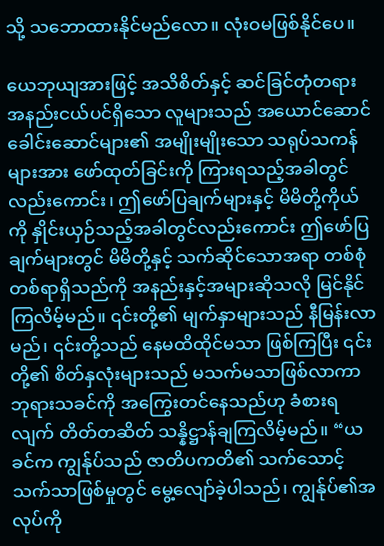သို့ သဘောထားနိုင်မည်လော။ လုံးဝမဖြစ်နိုင်ပေ။

ယေဘုယျအားဖြင့် အသိစိတ်နှင့် ဆင်ခြင်တုံတရား အနည်းငယ်ပင်ရှိသော လူများသည် အယောင်ဆောင်ခေါင်းဆောင်များ၏ အမျိုးမျိုးသော သရုပ်သကန်များအား ဖော်ထုတ်ခြင်းကို ကြားရသည့်အခါတွင်လည်းကောင်း၊ ဤဖော်ပြချက်များနှင့် မိမိတို့ကိုယ်ကို နှိုင်းယှဉ်သည့်အခါတွင်လည်းကောင်း ဤဖော်ပြချက်များတွင် မိမိတို့နှင့် သက်ဆိုင်သောအရာ တစ်စုံတစ်ရာရှိသည်ကို အနည်းနှင့်အများဆိုသလို မြင်နိုင်ကြလိမ့်မည်။ ၎င်းတို့၏ မျက်နှာများသည် နီမြန်းလာမည်၊ ၎င်းတို့သည် နေမထိထိုင်မသာ ဖြစ်ကြပြီး ၎င်းတို့၏ စိတ်နှလုံးများသည် မသက်မသာဖြစ်လာကာ ဘုရားသခင်ကို အကြွေးတင်နေသည်ဟု ခံစားရလျက် တိတ်တဆိတ် သန္နိဋ္ဌာန်ချကြလိမ့်မည်။ “ယခင်က ကျွန်ုပ်သည် ဇာတိပကတိ၏ သက်သောင့်သက်သာဖြစ်မှုတွင် မွေ့လျော်ခဲ့ပါသည်၊ ကျွန်ုပ်၏အလုပ်ကို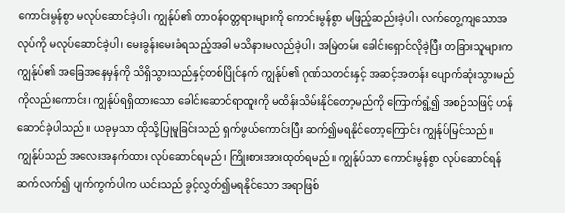ကောင်းမွန်စွာ မလုပ်ဆောင်ခဲ့ပါ၊ ကျွန်ုပ်၏ တာဝန်ဝတ္တရားများကို ကောင်းမွန်စွာ မဖြည့်ဆည်းခဲ့ပါ၊ လက်တွေ့ကျသောအလုပ်ကို မလုပ်ဆောင်ခဲ့ပါ၊ မေးခွန်းမေးခံရသည့်အခါ မသိနားမလည်ခဲ့ပါ၊ အမြဲတမ်း ခေါင်းရှောင်လိုခဲ့ပြီး တခြားသူများက ကျွန်ုပ်၏ အခြေအနေမှန်ကို သိရှိသွားသည်နှင့်တစ်ပြိုင်နက် ကျွန်ုပ်၏ ဂုဏ်သတင်းနှင့် အဆင့်အတန်း ပျောက်ဆုံးသွားမည်ကိုလည်းကောင်း၊ ကျွန်ုပ်ရရှိထားသော ခေါင်းဆောင်ရာထူးကို မထိန်းသိမ်းနိုင်တော့မည်ကို ကြောက်ရွံ့၍ အစဉ်သဖြင့် ဟန်ဆောင်ခဲ့ပါသည်။ ယခုမှသာ ထိုသို့ပြုမူခြင်းသည် ရှက်ဖွယ်ကောင်းပြီး ဆက်၍မရနိုင်တော့ကြောင်း ကျွန်ုပ်မြင်သည်။ ကျွန်ုပ်သည် အလေးအနက်ထား လုပ်ဆောင်ရမည်၊ ကြိုးစားအားထုတ်ရမည်။ ကျွန်ုပ်သာ ကောင်းမွန်စွာ လုပ်ဆောင်ရန် ဆက်လက်၍ ပျက်ကွက်ပါက ယင်းသည် ခွင့်လွှတ်၍မရနိုင်သော အရာဖြစ်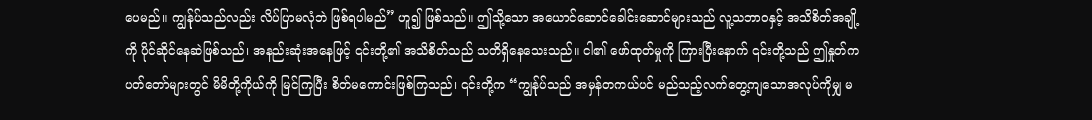ပေမည်။ ကျွန်ုပ်သည်လည်း လိပ်ပြာမလုံဘဲ ဖြစ်ရပါမည်” ဟူ၍ ဖြစ်သည်။ ဤသို့သော အယောင်ဆောင်ခေါင်းဆောင်များသည် လူ့သဘာဝနှင့် အသိစိတ်အချို့ကို ပိုင်ဆိုင်နေဆဲဖြစ်သည်၊ အနည်းဆုံးအနေဖြင့် ၎င်းတို့၏ အသိစိတ်သည် သတိရှိနေသေးသည်။ ငါ၏ ဖော်ထုတ်မှုကို ကြားပြီးနောက် ၎င်းတို့သည် ဤနှုတ်ကပတ်တော်များတွင် မိမိတို့ကိုယ်ကို မြင်ကြပြီး စိတ်မကောင်းဖြစ်ကြသည်၊ ၎င်းတို့က “ကျွန်ုပ်သည် အမှန်တကယ်ပင် မည်သည့်လက်တွေ့ကျသောအလုပ်ကိုမျှ မ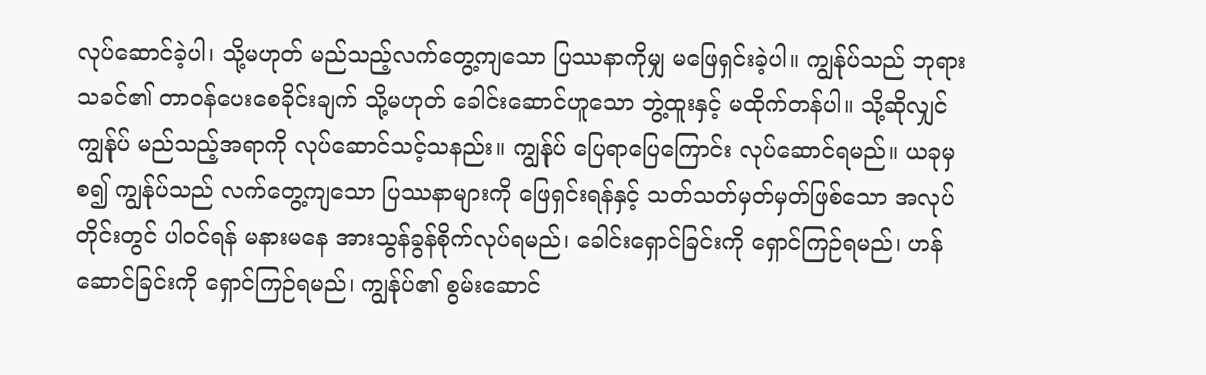လုပ်ဆောင်ခဲ့ပါ၊ သို့မဟုတ် မည်သည့်လက်တွေ့ကျသော ပြဿနာကိုမျှ မဖြေရှင်းခဲ့ပါ။ ကျွန်ုပ်သည် ဘုရားသခင်၏ တာဝန်ပေးစေခိုင်းချက် သို့မဟုတ် ခေါင်းဆောင်ဟူသော ဘွဲ့ထူးနှင့် မထိုက်တန်ပါ။ သို့ဆိုလျှင် ကျွန်ုပ် မည်သည့်အရာကို လုပ်ဆောင်သင့်သနည်း။ ကျွန်ုပ် ပြေရာပြေကြောင်း လုပ်ဆောင်ရမည်။ ယခုမှစ၍ ကျွန်ုပ်သည် လက်တွေ့ကျသော ပြဿနာများကို ဖြေရှင်းရန်နှင့် သတ်သတ်မှတ်မှတ်ဖြစ်သော အလုပ်တိုင်းတွင် ပါဝင်ရန် မနားမနေ အားသွန်ခွန်စိုက်လုပ်ရမည်၊ ခေါင်းရှောင်ခြင်းကို ရှောင်ကြဉ်ရမည်၊ ဟန်ဆောင်ခြင်းကို ရှောင်ကြဉ်ရမည်၊ ကျွန်ုပ်၏ စွမ်းဆောင်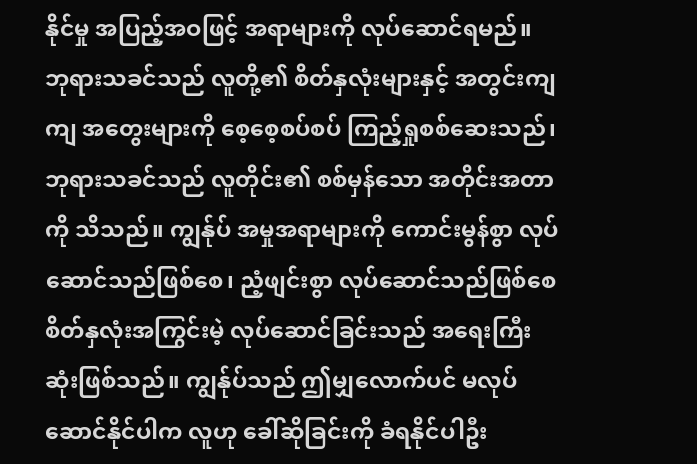နိုင်မှု အပြည့်အဝဖြင့် အရာများကို လုပ်ဆောင်ရမည်။ ဘုရားသခင်သည် လူတို့၏ စိတ်နှလုံးများနှင့် အတွင်းကျကျ အတွေးများကို စေ့စေ့စပ်စပ် ကြည့်ရှုစစ်ဆေးသည်၊ ဘုရားသခင်သည် လူတိုင်း၏ စစ်မှန်သော အတိုင်းအတာကို သိသည်။ ကျွန်ုပ် အမှုအရာများကို ကောင်းမွန်စွာ လုပ်ဆောင်သည်ဖြစ်စေ၊ ညံ့ဖျင်းစွာ လုပ်ဆောင်သည်ဖြစ်စေ စိတ်နှလုံးအကြွင်းမဲ့ လုပ်ဆောင်ခြင်းသည် အရေးကြီးဆုံးဖြစ်သည်။ ကျွန်ုပ်သည် ဤမျှလောက်ပင် မလုပ်ဆောင်နိုင်ပါက လူဟု ခေါ်ဆိုခြင်းကို ခံရနိုင်ပါဦး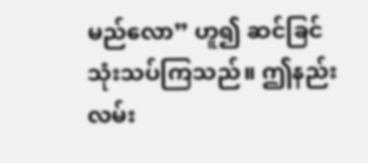မည်လော” ဟူ၍ ဆင်ခြင်သုံးသပ်ကြသည်။ ဤနည်းလမ်း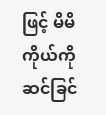ဖြင့် မိမိကိုယ်ကို ဆင်ခြင်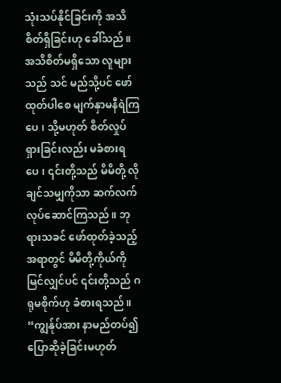သုံးသပ်နိုင်ခြင်းကို အသိစိတ်ရှိခြင်းဟု ခေါ်သည်။ အသိစိတ်မရှိသော လူများသည် သင် မည်သို့ပင် ဖော်ထုတ်ပါစေ မျက်နှာမနီရဲကြပေ၊ သို့မဟုတ် စိတ်လှုပ်ရှားခြင်းလည်း မခံစားရပေ၊ ၎င်းတို့သည် မိမိတို့ လိုချင်သမျှကိုသာ ဆက်လက်လုပ်ဆောင်ကြသည်။ ဘုရားသခင် ဖော်ထုတ်ခဲ့သည့်အရာတွင် မိမိတို့ကိုယ်ကို မြင်လျှင်ပင် ၎င်းတို့သည် ဂရုမစိုက်ဟု ခံစားရသည်။ “ကျွန်ုပ်အား နာမည်တပ်၍ ပြောဆိုခဲ့ခြင်းမဟုတ်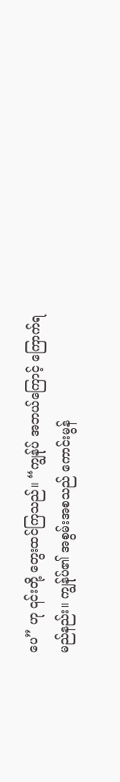ပေ” ဟု ၎င်းတို့ တွေးထင်ကြသည်။ “ကျွန်ုပ် အဘယ်ကြောင့် ကြောက်ရမည်နည်း။ ကျွန်ုပ်၏ အစွမ်းအစသည် ကောင်းမွန်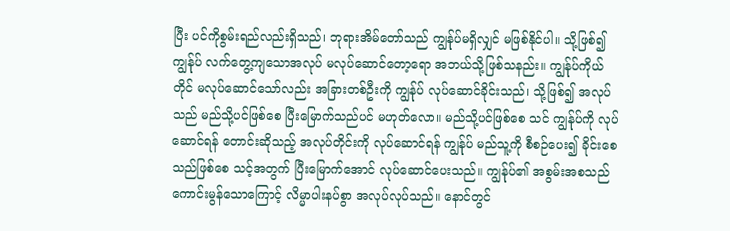ပြီး ပင်ကိုစွမ်းရည်လည်းရှိသည်၊ ဘုရားအိမ်တော်သည် ကျွန်ုပ်မရှိလျှင် မဖြစ်နိုင်ပါ။ သို့ဖြစ်၍ ကျွန်ုပ် လက်တွေ့ကျသောအလုပ် မလုပ်ဆောင်တော့ရော အဘယ်သို့ဖြစ်သနည်း။ ကျွန်ုပ်ကိုယ်တိုင် မလုပ်ဆောင်သော်လည်း အခြားတစ်ဦးကို ကျွန်ုပ် လုပ်ဆောင်ခိုင်းသည်၊ သို့ဖြစ်၍ အလုပ်သည် မည်သို့ပင်ဖြစ်စေ ပြီးမြောက်သည်ပင် မဟုတ်လော။ မည်သို့ပင်ဖြစ်စေ သင် ကျွန်ုပ်ကို လုပ်ဆောင်ရန် တောင်းဆိုသည့် အလုပ်တိုင်းကို လုပ်ဆောင်ရန် ကျွန်ုပ် မည်သူ့ကို စီစဉ်ပေး၍ ခိုင်းစေသည်ဖြစ်စေ သင့်အတွက် ပြီးမြောက်အောင် လုပ်ဆောင်ပေးသည်။ ကျွန်ုပ်၏ အစွမ်းအစသည် ကောင်းမွန်သောကြောင့် လိမ္မာပါးနပ်စွာ အလုပ်လုပ်သည်။ နောင်တွင်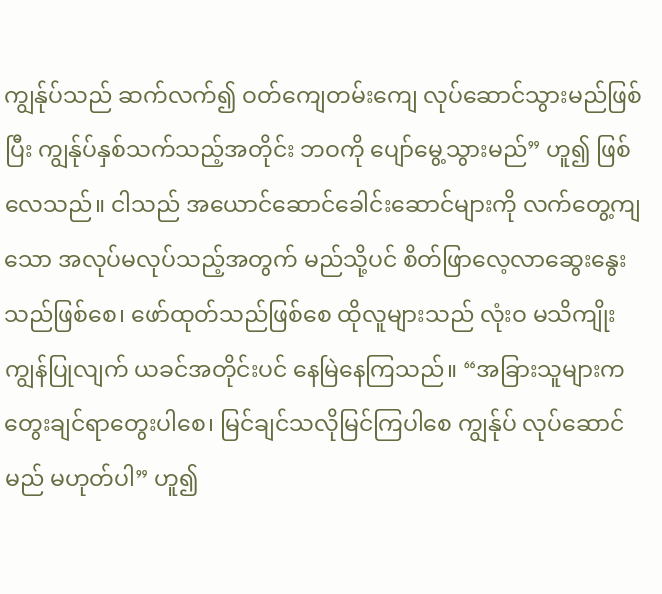ကျွန်ုပ်သည် ဆက်လက်၍ ဝတ်ကျေတမ်းကျေ လုပ်ဆောင်သွားမည်ဖြစ်ပြီး ကျွန်ုပ်နှစ်သက်သည့်အတိုင်း ဘဝကို ပျော်မွေ့သွားမည်” ဟူ၍ ဖြစ်လေသည်။ ငါသည် အယောင်ဆောင်ခေါင်းဆောင်များကို လက်တွေ့ကျသော အလုပ်မလုပ်သည့်အတွက် မည်သို့ပင် စိတ်ဖြာလေ့လာဆွေးနွေးသည်ဖြစ်စေ၊ ဖော်ထုတ်သည်ဖြစ်စေ ထိုလူများသည် လုံးဝ မသိကျိုးကျွန်ပြုလျက် ယခင်အတိုင်းပင် နေမြဲနေကြသည်။ “အခြားသူများက တွေးချင်ရာတွေးပါစေ၊ မြင်ချင်သလိုမြင်ကြပါစေ ကျွန်ုပ် လုပ်ဆောင်မည် မဟုတ်ပါ” ဟူ၍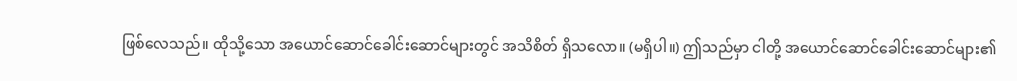ဖြစ်လေသည်။ ထိုသို့သော အယောင်ဆောင်ခေါင်းဆောင်များတွင် အသိစိတ် ရှိသလော။ (မရှိပါ။) ဤသည်မှာ ငါတို့ အယောင်ဆောင်ခေါင်းဆောင်များ၏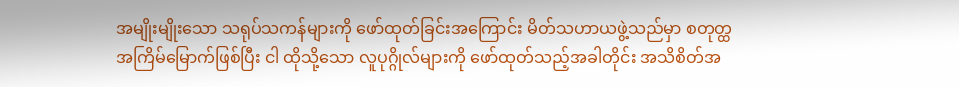အမျိုးမျိုးသော သရုပ်သကန်များကို ဖော်ထုတ်ခြင်းအကြောင်း မိတ်သဟာယဖွဲ့သည်မှာ စတုတ္ထအကြိမ်မြောက်ဖြစ်ပြီး ငါ ထိုသို့သော လူပုဂ္ဂိုလ်များကို ဖော်ထုတ်သည့်အခါတိုင်း အသိစိတ်အ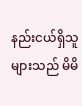နည်းငယ်ရှိသူများသည် မိမိ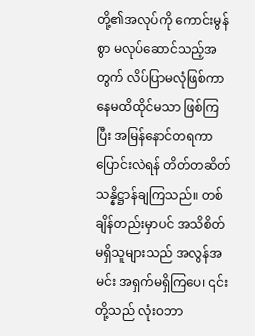တို့၏အလုပ်ကို ကောင်းမွန်စွာ မလုပ်ဆောင်သည့်အတွက် လိပ်ပြာမလုံဖြစ်ကာ နေမထိထိုင်မသာ ဖြစ်ကြပြီး အမြန်နောင်တရကာ ပြောင်းလဲရန် တိတ်တဆိတ် သန္နိဋ္ဌာန်ချကြသည်။ တစ်ချိန်တည်းမှာပင် အသိစိတ်မရှိသူများသည် အလွန်အမင်း အရှက်မရှိကြပေ၊ ၎င်းတို့သည် လုံးဝဘာ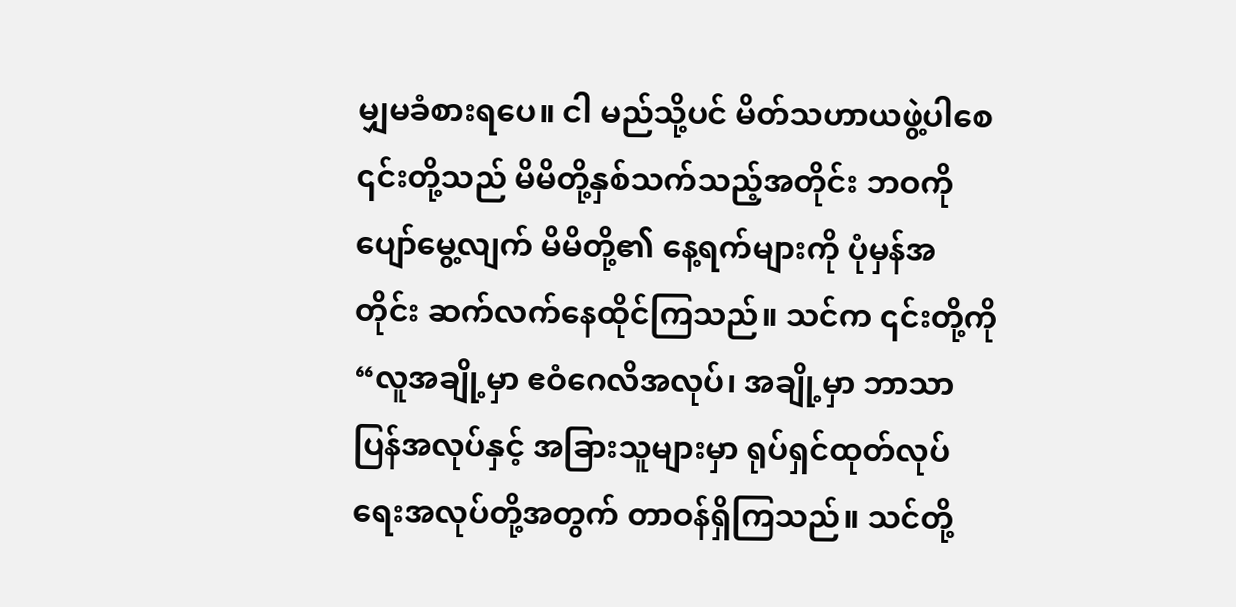မျှမခံစားရပေ။ ငါ မည်သို့ပင် မိတ်သဟာယဖွဲ့ပါစေ ၎င်းတို့သည် မိမိတို့နှစ်သက်သည့်အတိုင်း ဘဝကို ပျော်မွေ့လျက် မိမိတို့၏ နေ့ရက်များကို ပုံမှန်အတိုင်း ဆက်လက်နေထိုင်ကြသည်။ သင်က ၎င်းတို့ကို “လူအချို့မှာ ဧဝံဂေလိအလုပ်၊ အချို့မှာ ဘာသာပြန်အလုပ်နှင့် အခြားသူများမှာ ရုပ်ရှင်ထုတ်လုပ်ရေးအလုပ်တို့အတွက် တာဝန်ရှိကြသည်။ သင်တို့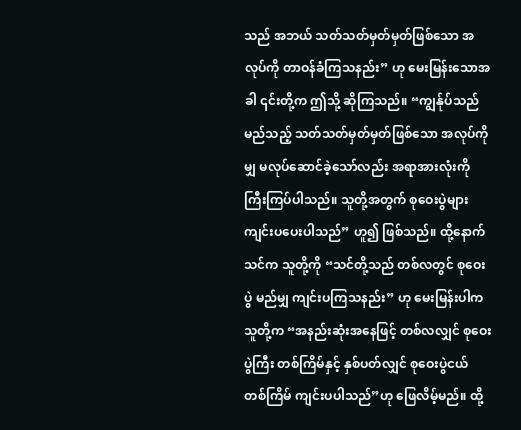သည် အဘယ် သတ်သတ်မှတ်မှတ်ဖြစ်သော အလုပ်ကို တာဝန်ခံကြသနည်း” ဟု မေးမြန်းသောအခါ ၎င်းတို့က ဤသို့ ဆိုကြသည်။ “ကျွန်ုပ်သည် မည်သည့် သတ်သတ်မှတ်မှတ်ဖြစ်သော အလုပ်ကိုမျှ မလုပ်ဆောင်ခဲ့သော်လည်း အရာအားလုံးကို ကြီးကြပ်ပါသည်။ သူတို့အတွက် စုဝေးပွဲများ ကျင်းပပေးပါသည်” ဟူ၍ ဖြစ်သည်။ ထို့နောက် သင်က သူတို့ကို “သင်တို့သည် တစ်လတွင် စုဝေးပွဲ မည်မျှ ကျင်းပကြသနည်း” ဟု မေးမြန်းပါက သူတို့က “အနည်းဆုံးအနေဖြင့် တစ်လလျှင် စုဝေးပွဲကြီး တစ်ကြိမ်နှင့် နှစ်ပတ်လျှင် စုဝေးပွဲငယ် တစ်ကြိမ် ကျင်းပပါသည်”ဟု ဖြေလိမ့်မည်။ ထို့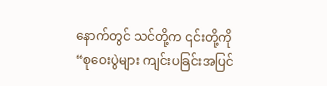နောက်တွင် သင်တို့က ၎င်းတို့ကို “စုဝေးပွဲများ ကျင်းပခြင်းအပြင်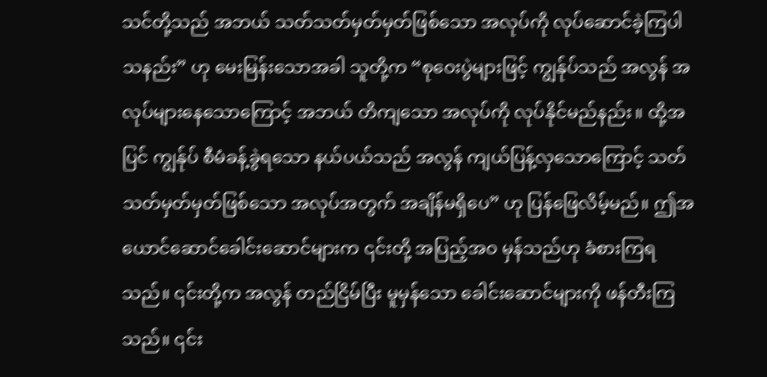သင်တို့သည် အဘယ် သတ်သတ်မှတ်မှတ်ဖြစ်သော အလုပ်ကို လုပ်ဆောင်ခဲ့ကြပါသနည်း” ဟု မေးမြန်းသောအခါ သူတို့က “စုဝေးပွဲများဖြင့် ကျွန်ုပ်သည် အလွန် အလုပ်များနေသောကြောင့် အဘယ် တိကျသော အလုပ်ကို လုပ်နိုင်မည်နည်း။ ထို့အပြင် ကျွန်ုပ် စီမံခန့်ခွဲရသော နယ်ပယ်သည် အလွန် ကျယ်ပြန့်လှသောကြောင့် သတ်သတ်မှတ်မှတ်ဖြစ်သော အလုပ်အတွက် အချိန်မရှိပေ” ဟု ပြန်ဖြေလိမ့်မည်။ ဤအယောင်ဆောင်ခေါင်းဆောင်များက ၎င်းတို့ အပြည့်အဝ မှန်သည်ဟု ခံစားကြရသည်။ ၎င်းတို့က အလွန် တည်ငြိမ်ပြီး မူမှန်သော ခေါင်းဆောင်များကို ဖန်တီးကြသည်။ ၎င်း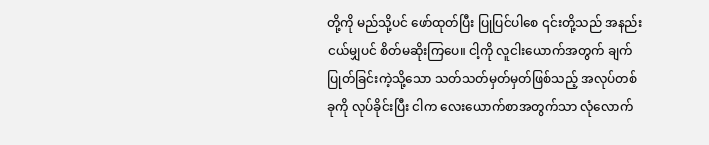တို့ကို မည်သို့ပင် ဖော်ထုတ်ပြီး ပြုပြင်ပါစေ ၎င်းတို့သည် အနည်းငယ်မျှပင် စိတ်မဆိုးကြပေ။ ငါ့ကို လူငါးယောက်အတွက် ချက်ပြုတ်ခြင်းကဲ့သို့သော သတ်သတ်မှတ်မှတ်ဖြစ်သည့် အလုပ်တစ်ခုကို လုပ်ခိုင်းပြီး ငါက လေးယောက်စာအတွက်သာ လုံလောက်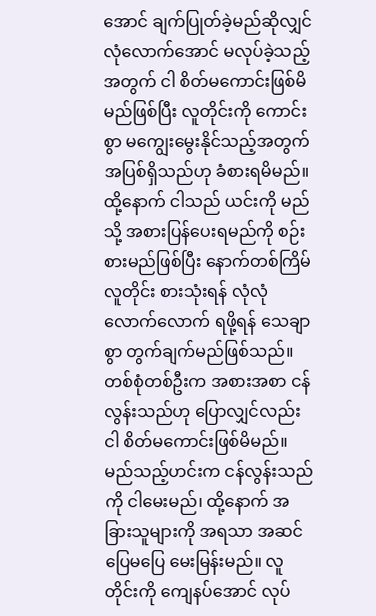အောင် ချက်ပြုတ်ခဲ့မည်ဆိုလျှင် လုံလောက်အောင် မလုပ်ခဲ့သည့်အတွက် ငါ စိတ်မကောင်းဖြစ်မိမည်ဖြစ်ပြီး လူတိုင်းကို ကောင်းစွာ မကျွေးမွေးနိုင်သည့်အတွက် အပြစ်ရှိသည်ဟု ခံစားရမိမည်။ ထို့နောက် ငါသည် ယင်းကို မည်သို့ အစားပြန်ပေးရမည်ကို စဉ်းစားမည်ဖြစ်ပြီး နောက်တစ်ကြိမ် လူတိုင်း စားသုံးရန် လုံလုံလောက်လောက် ရဖို့ရန် သေချာစွာ တွက်ချက်မည်ဖြစ်သည်။ တစ်စုံတစ်ဦးက အစားအစာ ငန်လွန်းသည်ဟု ပြောလျှင်လည်း ငါ စိတ်မကောင်းဖြစ်မိမည်။ မည်သည့်ဟင်းက ငန်လွန်းသည်ကို ငါမေးမည်၊ ထို့နောက် အခြားသူများကို အရသာ အဆင်ပြေမပြေ မေးမြန်းမည်။ လူတိုင်းကို ကျေနပ်အောင် လုပ်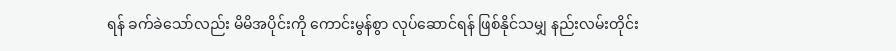ရန် ခက်ခဲသော်လည်း မိမိအပိုင်းကို ကောင်းမွန်စွာ လုပ်ဆောင်ရန် ဖြစ်နိုင်သမျှ နည်းလမ်းတိုင်း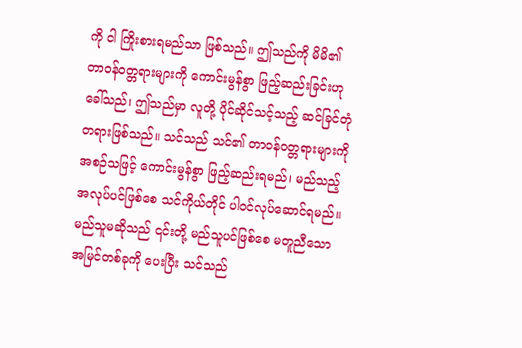ကို ငါ ကြိုးစားရမည်သာ ဖြစ်သည်။ ဤသည်ကို မိမိ၏ တာဝန်ဝတ္တရားများကို ကောင်းမွန်စွာ ဖြည့်ဆည်းခြင်းဟု ခေါ်သည်၊ ဤသည်မှာ လူတို့ ပိုင်ဆိုင်သင့်သည့် ဆင်ခြင်တုံတရားဖြစ်သည်။ သင်သည် သင်၏ တာဝန်ဝတ္တရားများကို အစဉ်သဖြင့် ကောင်းမွန်စွာ ဖြည့်ဆည်းရမည်၊ မည်သည့်အလုပ်ပင်ဖြစ်စေ သင်ကိုယ်တိုင် ပါဝင်လုပ်ဆောင်ရမည်။ မည်သူမဆိုသည် ၎င်းတို့ မည်သူပင်ဖြစ်စေ မတူညီသော အမြင်တစ်ခုကို ပေးပြီး သင်သည်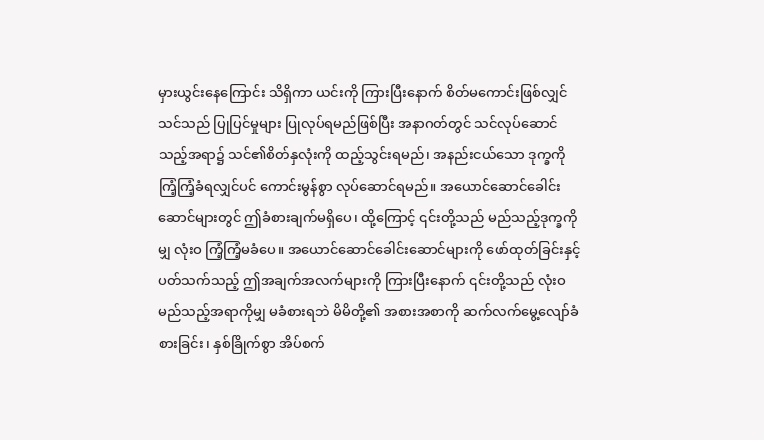မှားယွင်းနေကြောင်း သိရှိကာ ယင်းကို ကြားပြီးနောက် စိတ်မကောင်းဖြစ်လျှင် သင်သည် ပြုပြင်မှုများ ပြုလုပ်ရမည်ဖြစ်ပြီး အနာဂတ်တွင် သင်လုပ်ဆောင်သည့်အရာ၌ သင်၏စိတ်နှလုံးကို ထည့်သွင်းရမည်၊ အနည်းငယ်သော ဒုက္ခကို ကြံ့ကြံ့ခံရလျှင်ပင် ကောင်းမွန်စွာ လုပ်ဆောင်ရမည်။ အယောင်ဆောင်ခေါင်းဆောင်များတွင် ဤခံစားချက်မရှိပေ၊ ထို့ကြောင့် ၎င်းတို့သည် မည်သည့်ဒုက္ခကိုမျှ လုံးဝ ကြံ့ကြံ့မခံပေ။ အယောင်ဆောင်ခေါင်းဆောင်များကို ဖော်ထုတ်ခြင်းနှင့်ပတ်သက်သည့် ဤအချက်အလက်များကို ကြားပြီးနောက် ၎င်းတို့သည် လုံးဝ မည်သည့်အရာကိုမျှ မခံစားရဘဲ မိမိတို့၏ အစားအစာကို ဆက်လက်မွေ့လျော်ခံစားခြင်း၊ နှစ်ခြိုက်စွာ အိပ်စက်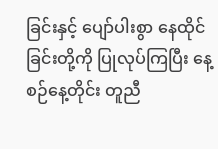ခြင်းနှင့် ပျော်ပါးစွာ နေထိုင်ခြင်းတို့ကို ပြုလုပ်ကြပြီး နေ့စဉ်နေ့တိုင်း တူညီ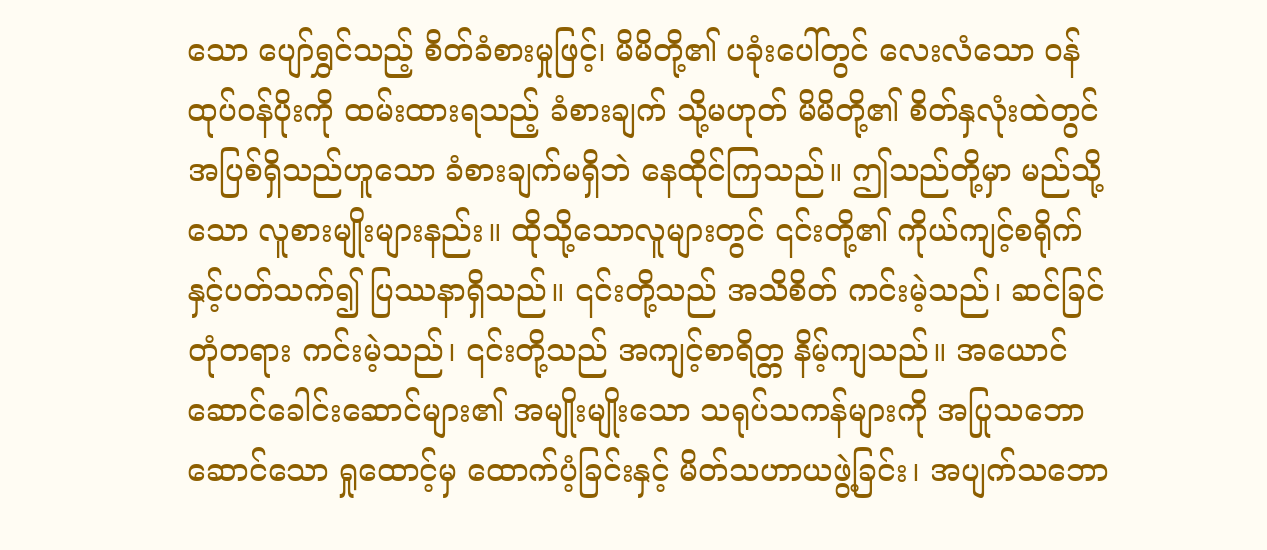သော ပျော်ရွှင်သည့် စိတ်ခံစားမှုဖြင့်၊ မိမိတို့၏ ပခုံးပေါ်တွင် လေးလံသော ဝန်ထုပ်ဝန်ပိုးကို ထမ်းထားရသည့် ခံစားချက် သို့မဟုတ် မိမိတို့၏ စိတ်နှလုံးထဲတွင် အပြစ်ရှိသည်ဟူသော ခံစားချက်မရှိဘဲ နေထိုင်ကြသည်။ ဤသည်တို့မှာ မည်သို့သော လူစားမျိုးများနည်း။ ထိုသို့သောလူများတွင် ၎င်းတို့၏ ကိုယ်ကျင့်စရိုက်နှင့်ပတ်သက်၍ ပြဿနာရှိသည်။ ၎င်းတို့သည် အသိစိတ် ကင်းမဲ့သည်၊ ဆင်ခြင်တုံတရား ကင်းမဲ့သည်၊ ၎င်းတို့သည် အကျင့်စာရိတ္တ နိမ့်ကျသည်။ အယောင်ဆောင်ခေါင်းဆောင်များ၏ အမျိုးမျိုးသော သရုပ်သကန်များကို အပြုသဘောဆောင်သော ရှုထောင့်မှ ထောက်ပံ့ခြင်းနှင့် မိတ်သဟာယဖွဲ့ခြင်း၊ အပျက်သဘော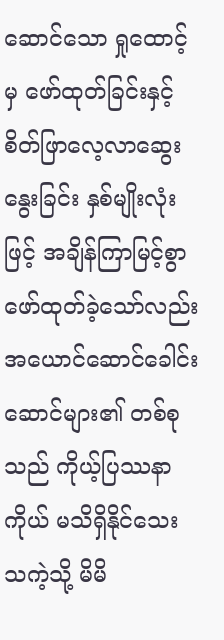ဆောင်သော ရှုထောင့်မှ ဖော်ထုတ်ခြင်းနှင့် စိတ်ဖြာလေ့လာဆွေးနွေးခြင်း နှစ်မျိုးလုံးဖြင့် အချိန်ကြာမြင့်စွာ ဖော်ထုတ်ခဲ့သော်လည်း အယောင်ဆောင်ခေါင်းဆောင်များ၏ တစ်စုသည် ကိုယ့်ပြဿနာကိုယ် မသိရှိနိုင်သေးသကဲ့သို့ မိမိ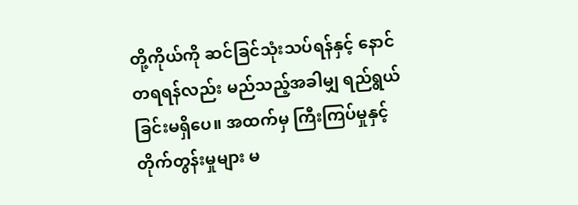တို့ကိုယ်ကို ဆင်ခြင်သုံးသပ်ရန်နှင့် နောင်တရရန်လည်း မည်သည့်အခါမျှ ရည်ရွယ်ခြင်းမရှိပေ။ အထက်မှ ကြီးကြပ်မှုနှင့် တိုက်တွန်းမှုများ မ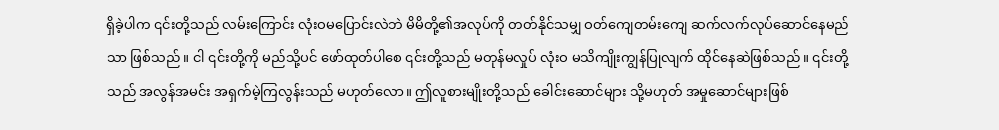ရှိခဲ့ပါက ၎င်းတို့သည် လမ်းကြောင်း လုံးဝမပြောင်းလဲဘဲ မိမိတို့၏အလုပ်ကို တတ်နိုင်သမျှ ဝတ်ကျေတမ်းကျေ ဆက်လက်လုပ်ဆောင်နေမည်သာ ဖြစ်သည်။ ငါ ၎င်းတို့ကို မည်သို့ပင် ဖော်ထုတ်ပါစေ ၎င်းတို့သည် မတုန်မလှုပ် လုံးဝ မသိကျိုးကျွန်ပြုလျက် ထိုင်နေဆဲဖြစ်သည်။ ၎င်းတို့သည် အလွန်အမင်း အရှက်မဲ့ကြလွန်းသည် မဟုတ်လော။ ဤလူစားမျိုးတို့သည် ခေါင်းဆောင်များ သို့မဟုတ် အမှုဆောင်များဖြစ်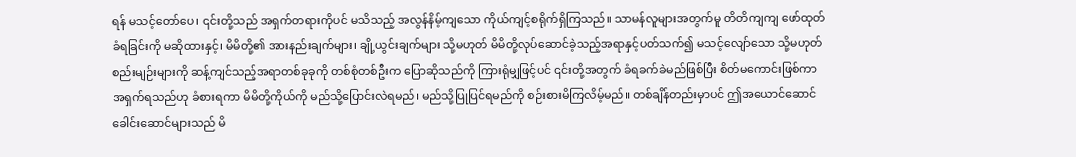ရန် မသင့်တော်ပေ၊ ၎င်းတို့သည် အရှက်တရားကိုပင် မသိသည့် အလွန်နိမ့်ကျသော ကိုယ်ကျင့်စရိုက်ရှိကြသည်။ သာမန်လူများအတွက်မူ တိတိကျကျ ဖော်ထုတ်ခံရခြင်းကို မဆိုထားနှင့်၊ မိမိတို့၏ အားနည်းချက်များ၊ ချို့ယွင်းချက်များ သို့မဟုတ် မိမိတို့လုပ်ဆောင်ခဲ့သည့်အရာနှင့်ပတ်သက်၍ မသင့်လျော်သော သို့မဟုတ် စည်းမျဉ်းများကို ဆန့်ကျင်သည့်အရာတစ်ခုခုကို တစ်စုံတစ်ဦးက ပြောဆိုသည်ကို ကြားရုံမျှဖြင့်ပင် ၎င်းတို့အတွက် ခံရခက်ခဲမည်ဖြစ်ပြီး စိတ်မကောင်းဖြစ်ကာ အရှက်ရသည်ဟု ခံစားရကာ မိမိတို့ကိုယ်ကို မည်သို့ပြောင်းလဲရမည်၊ မည်သို့ပြုပြင်ရမည်ကို စဉ်းစားမိကြလိမ့်မည်။ တစ်ချိန်တည်းမှာပင် ဤအယောင်ဆောင်ခေါင်းဆောင်များသည် မိ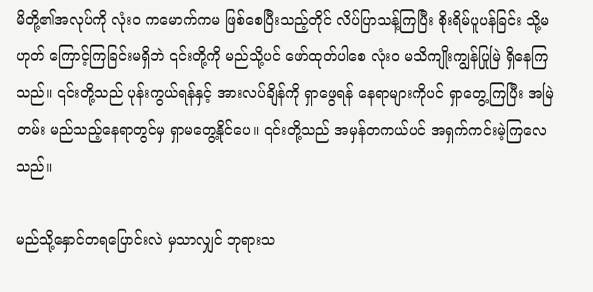မိတို့၏အလုပ်ကို လုံးဝ ကမောက်ကမ ဖြစ်စေပြီးသည့်တိုင် လိပ်ပြာသန့်ကြပြီး စိုးရိမ်ပူပန်ခြင်း သို့မဟုတ် ကြောင့်ကြခြင်းမရှိဘဲ ၎င်းတို့ကို မည်သို့ပင် ဖော်ထုတ်ပါစေ လုံးဝ မသိကျိုးကျွန်ပြုမြဲ ရှိနေကြသည်။ ၎င်းတို့သည် ပုန်းကွယ်ရန်နှင့် အားလပ်ချိန်ကို ရှာဖွေရန် နေရာများကိုပင် ရှာတွေ့ကြပြီး အမြဲတမ်း မည်သည့်နေရာတွင်မှ ရှာမတွေ့နိုင်ပေ။ ၎င်းတို့သည် အမှန်တကယ်ပင် အရှက်ကင်းမဲ့ကြလေသည်။

မည်သို့နှောင်တရပြောင်းလဲ မှသာလျှင် ဘုရားသ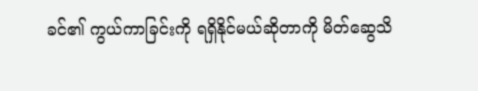ခင်၏ ကွယ်ကာခြင်းကို ရရှိနိုင်မယ်ဆိုတာကို မိတ်ဆွေသိ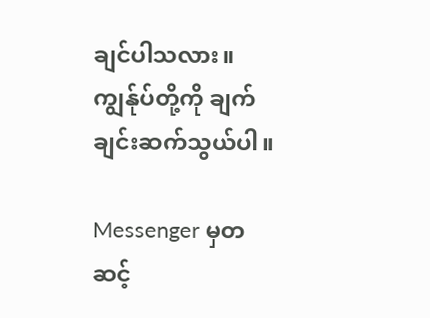ချင်ပါသလား။ ကျွန်ုပ်တို့ကို ချက်ချင်းဆက်သွယ်ပါ။

Messenger မှတဆင့်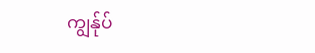ကျွန်ုပ်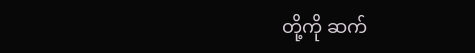တို့ကို ဆက်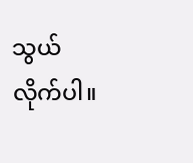သွယ်လိုက်ပါ။